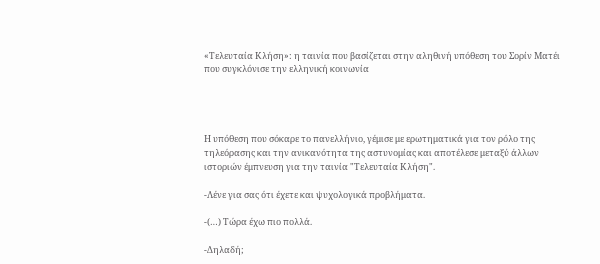«Τελευταία Κλήση»: η ταινία που βασίζεται στην αληθινή υπόθεση του Σορίν Ματέι που συγκλόνισε την ελληνική κοινωνία




Η υπόθεση που σόκαρε το πανελλήνιο, γέμισε με ερωτηματικά για τον ρόλο της τηλεόρασης και την ανικανότητα της αστυνομίας και αποτέλεσε μεταξύ άλλων ιστοριών έμπνευση για την ταινία "Τελευταία Κλήση".

-Λένε για σας ότι έχετε και ψυχολογικά προβλήματα.

-(…) Τώρα έχω πιο πολλά.

-Δηλαδή;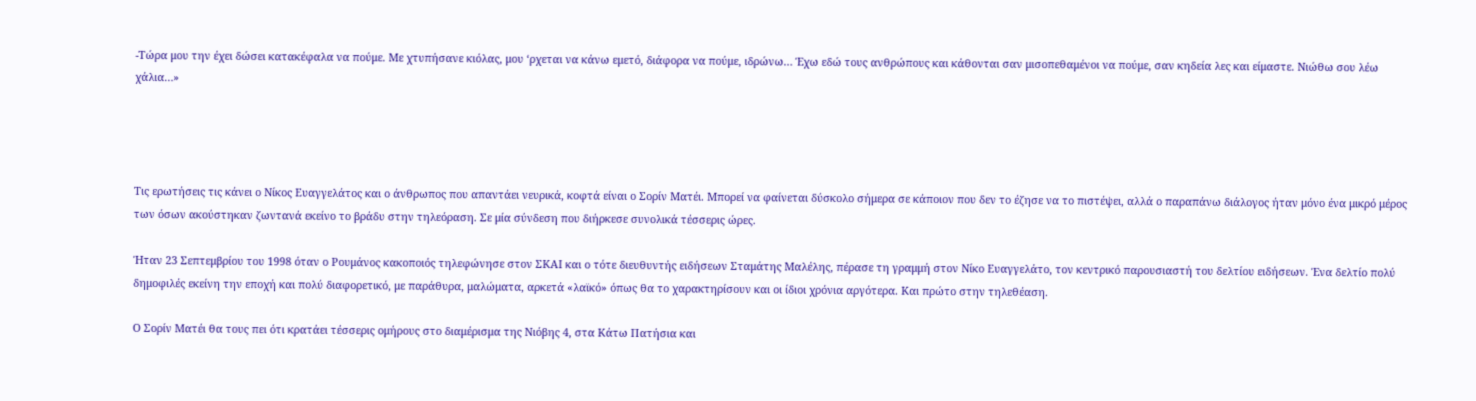-Τώρα μου την έχει δώσει κατακέφαλα να πούμε. Με χτυπήσανε κιόλας, μου ‘ρχεται να κάνω εμετό, διάφορα να πούμε, ιδρώνω… Έχω εδώ τους ανθρώπους και κάθονται σαν μισοπεθαμένοι να πούμε, σαν κηδεία λες και είμαστε. Νιώθω σου λέω χάλια…»




Τις ερωτήσεις τις κάνει ο Νίκος Ευαγγελάτος και ο άνθρωπος που απαντάει νευρικά, κοφτά είναι ο Σορίν Ματέι. Μπορεί να φαίνεται δύσκολο σήμερα σε κάποιον που δεν το έζησε να το πιστέψει, αλλά ο παραπάνω διάλογος ήταν μόνο ένα μικρό μέρος των όσων ακούστηκαν ζωντανά εκείνο το βράδυ στην τηλεόραση. Σε μία σύνδεση που διήρκεσε συνολικά τέσσερις ώρες.

Ήταν 23 Σεπτεμβρίου του 1998 όταν ο Ρουμάνος κακοποιός τηλεφώνησε στον ΣΚΑΙ και ο τότε διευθυντής ειδήσεων Σταμάτης Μαλέλης, πέρασε τη γραμμή στον Νίκο Ευαγγελάτο, τον κεντρικό παρουσιαστή του δελτίου ειδήσεων. Ένα δελτίο πολύ δημοφιλές εκείνη την εποχή και πολύ διαφορετικό, με παράθυρα, μαλώματα, αρκετά «λαϊκό» όπως θα το χαρακτηρίσουν και οι ίδιοι χρόνια αργότερα. Και πρώτο στην τηλεθέαση.

Ο Σορίν Ματέι θα τους πει ότι κρατάει τέσσερις ομήρους στο διαμέρισμα της Νιόβης 4, στα Κάτω Πατήσια και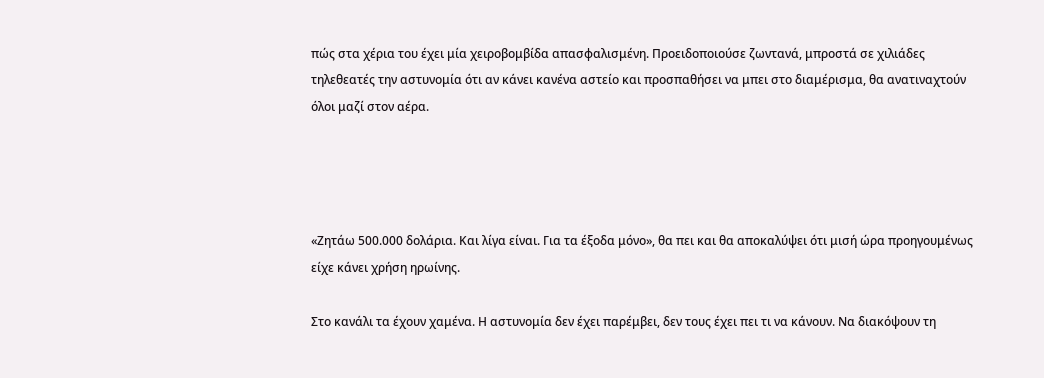πώς στα χέρια του έχει μία χειροβομβίδα απασφαλισμένη. Προειδοποιούσε ζωντανά, μπροστά σε χιλιάδες τηλεθεατές την αστυνομία ότι αν κάνει κανένα αστείο και προσπαθήσει να μπει στο διαμέρισμα, θα ανατιναχτούν όλοι μαζί στον αέρα.




«Ζητάω 500.000 δολάρια. Και λίγα είναι. Για τα έξοδα μόνο», θα πει και θα αποκαλύψει ότι μισή ώρα προηγουμένως είχε κάνει χρήση ηρωίνης.

Στο κανάλι τα έχουν χαμένα. Η αστυνομία δεν έχει παρέμβει, δεν τους έχει πει τι να κάνουν. Να διακόψουν τη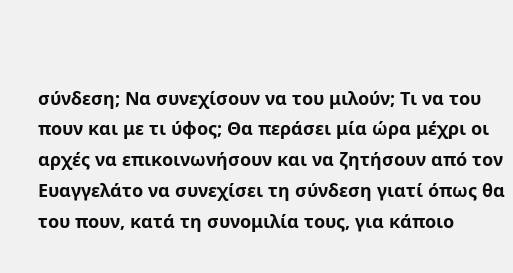σύνδεση; Να συνεχίσουν να του μιλούν; Τι να του πουν και με τι ύφος; Θα περάσει μία ώρα μέχρι οι αρχές να επικοινωνήσουν και να ζητήσουν από τον Ευαγγελάτο να συνεχίσει τη σύνδεση γιατί όπως θα του πουν, κατά τη συνομιλία τους, για κάποιο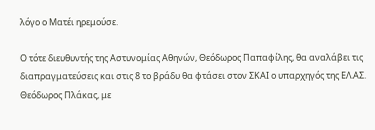λόγο ο Ματέι ηρεμούσε.

Ο τότε διευθυντής της Αστυνομίας Αθηνών, Θεόδωρος Παπαφίλης, θα αναλάβει τις διαπραγματεύσεις και στις 8 το βράδυ θα φτάσει στον ΣΚΑΙ ο υπαρχηγός της ΕΛ.ΑΣ. Θεόδωρος Πλάκας, με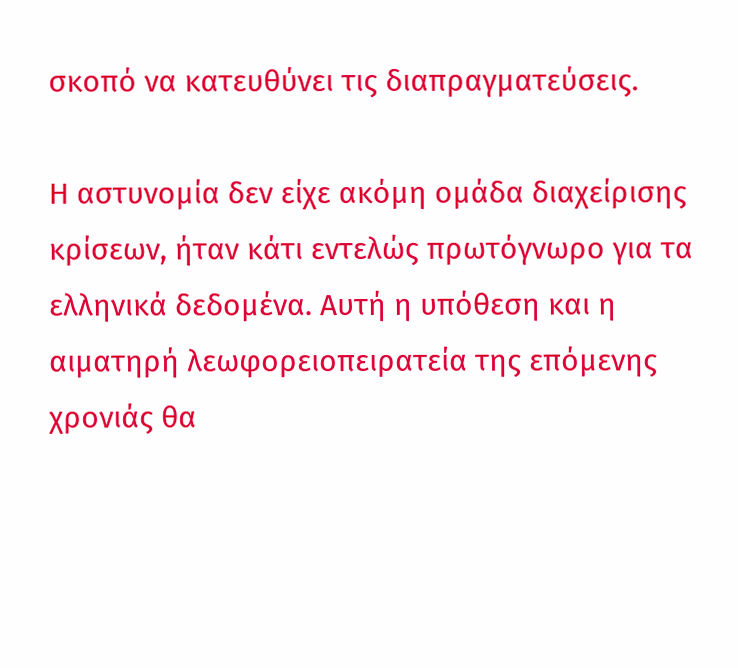σκοπό να κατευθύνει τις διαπραγματεύσεις.

Η αστυνομία δεν είχε ακόμη ομάδα διαχείρισης κρίσεων, ήταν κάτι εντελώς πρωτόγνωρο για τα ελληνικά δεδομένα. Αυτή η υπόθεση και η αιματηρή λεωφορειοπειρατεία της επόμενης χρονιάς θα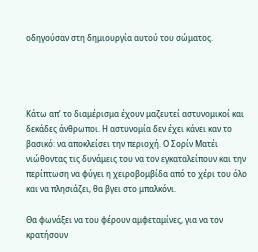οδηγούσαν στη δημιουργία αυτού του σώματος.




Κάτω απ’ το διαμέρισμα έχουν μαζευτεί αστυνομικοί και δεκάδες άνθρωποι. Η αστυνομία δεν έχει κάνει καν το βασικό: να αποκλείσει την περιοχή. Ο Σορίν Ματέι νιώθοντας τις δυνάμεις του να τον εγκαταλείπουν και την περίπτωση να φύγει η χειροβομβίδα από το χέρι του όλο και να πλησιάζει, θα βγει στο μπαλκόνι.

Θα φωνάξει να του φέρουν αμφεταμίνες, για να τον κρατήσουν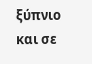ξύπνιο και σε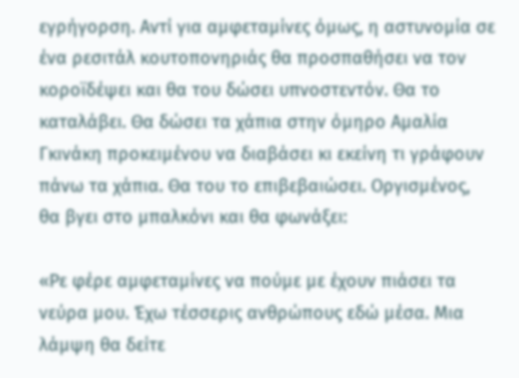εγρήγορση. Αντί για αμφεταμίνες όμως, η αστυνομία σε ένα ρεσιτάλ κουτοπονηριάς θα προσπαθήσει να τον κοροϊδέψει και θα του δώσει υπνοστεντόν. Θα το καταλάβει. Θα δώσει τα χάπια στην όμηρο Αμαλία Γκινάκη προκειμένου να διαβάσει κι εκείνη τι γράφουν πάνω τα χάπια. Θα του το επιβεβαιώσει. Οργισμένος, θα βγει στο μπαλκόνι και θα φωνάξει:

«Ρε φέρε αμφεταμίνες να πούμε με έχουν πιάσει τα νεύρα μου. Έχω τέσσερις ανθρώπους εδώ μέσα. Μια λάμψη θα δείτε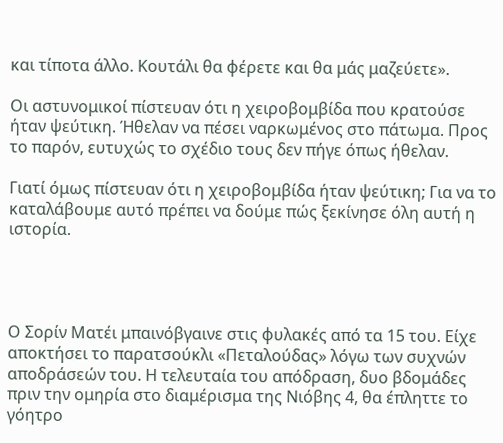και τίποτα άλλο. Κουτάλι θα φέρετε και θα μάς μαζεύετε».

Οι αστυνομικοί πίστευαν ότι η χειροβομβίδα που κρατούσε ήταν ψεύτικη. Ήθελαν να πέσει ναρκωμένος στο πάτωμα. Προς το παρόν, ευτυχώς το σχέδιο τους δεν πήγε όπως ήθελαν.

Γιατί όμως πίστευαν ότι η χειροβομβίδα ήταν ψεύτικη; Για να το καταλάβουμε αυτό πρέπει να δούμε πώς ξεκίνησε όλη αυτή η ιστορία.




Ο Σορίν Ματέι μπαινόβγαινε στις φυλακές από τα 15 του. Είχε αποκτήσει το παρατσούκλι «Πεταλούδας» λόγω των συχνών αποδράσεών του. Η τελευταία του απόδραση, δυο βδομάδες πριν την ομηρία στο διαμέρισμα της Νιόβης 4, θα έπληττε το γόητρο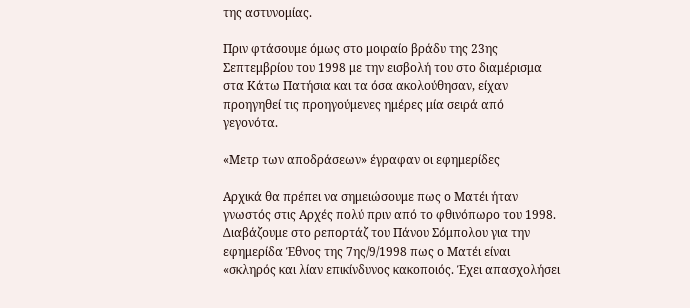της αστυνομίας.

Πριν φτάσουμε όμως στο μοιραίο βράδυ της 23ης Σεπτεμβρίου του 1998 με την εισβολή του στο διαμέρισμα στα Κάτω Πατήσια και τα όσα ακολούθησαν, είχαν προηγηθεί τις προηγούμενες ημέρες μία σειρά από γεγονότα.

«Μετρ των αποδράσεων» έγραφαν οι εφημερίδες

Αρχικά θα πρέπει να σημειώσουμε πως ο Ματέι ήταν γνωστός στις Αρχές πολύ πριν από το φθινόπωρο του 1998. Διαβάζουμε στο ρεπορτάζ του Πάνου Σόμπολου για την εφημερίδα Έθνος της 7ης/9/1998 πως ο Ματέι είναι «σκληρός και λίαν επικίνδυνος κακοποιός. Έχει απασχολήσει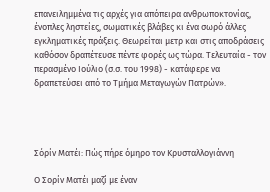επανειλημμένα τις αρχές για απόπειρα ανθρωποκτονίας, ένοπλες ληστείες, σωματικές βλάβες κι ένα σωρό άλλες εγκληματικές πράξεις. Θεωρείται μετρ και στις αποδράσεις καθόσον δραπέτευσε πέντε φορές ως τώρα. Τελευταία - τον περασμένο Ιούλιο (σ.σ. του 1998) - κατάφερε να δραπετεύσει από το Τμήμα Μεταγωγών Πατρών».




Σόρίν Ματέι: Πώς πήρε όμηρο τον Κρυσταλλογιάννη

Ο Σορίν Ματέι μαζί με έναν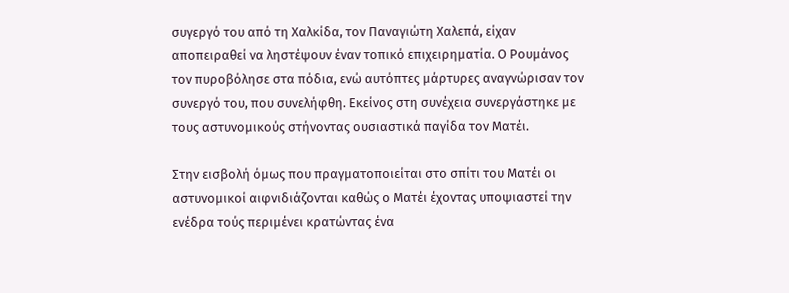συγεργό του από τη Χαλκίδα, τον Παναγιώτη Χαλεπά, είχαν αποπειραθεί να ληστέψουν έναν τοπικό επιχειρηματία. Ο Ρουμάνος τον πυροβόλησε στα πόδια, ενώ αυτόπτες μάρτυρες αναγνώρισαν τον συνεργό του, που συνελήφθη. Εκείνος στη συνέχεια συνεργάστηκε με τους αστυνομικούς στήνοντας ουσιαστικά παγίδα τον Ματέι.

Στην εισβολή όμως που πραγματοποιείται στο σπίτι του Ματέι οι αστυνομικοί αιφνιδιάζονται καθώς ο Ματέι έχοντας υποψιαστεί την ενέδρα τούς περιμένει κρατώντας ένα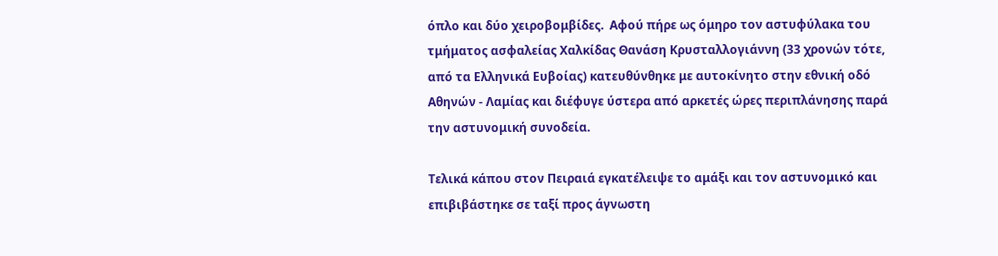όπλο και δύο χειροβομβίδες.  Αφού πήρε ως όμηρο τον αστυφύλακα του τμήματος ασφαλείας Χαλκίδας Θανάση Κρυσταλλογιάννη (33 χρονών τότε, από τα Ελληνικά Ευβοίας) κατευθύνθηκε με αυτοκίνητο στην εθνική οδό Αθηνών - Λαμίας και διέφυγε ύστερα από αρκετές ώρες περιπλάνησης παρά την αστυνομική συνοδεία.

Τελικά κάπου στον Πειραιά εγκατέλειψε το αμάξι και τον αστυνομικό και επιβιβάστηκε σε ταξί προς άγνωστη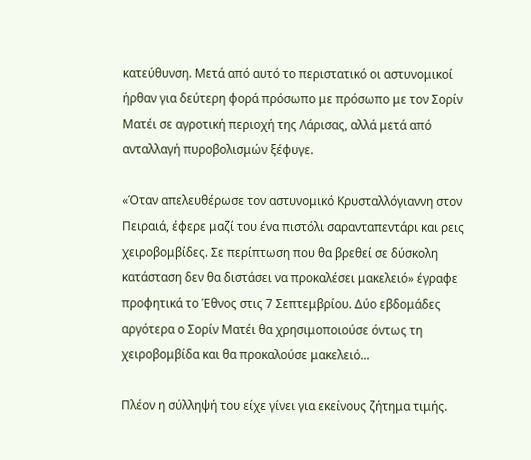κατεύθυνση. Μετά από αυτό το περιστατικό οι αστυνομικοί ήρθαν για δεύτερη φορά πρόσωπο με πρόσωπο με τον Σορίν Ματέι σε αγροτική περιοχή της Λάρισας, αλλά μετά από ανταλλαγή πυροβολισμών ξέφυγε.

«Όταν απελευθέρωσε τον αστυνομικό Κρυσταλλόγιαννη στον Πειραιά, έφερε μαζί του ένα πιστόλι σαρανταπεντάρι και ρεις χειροβομβίδες. Σε περίπτωση που θα βρεθεί σε δύσκολη κατάσταση δεν θα διστάσει να προκαλέσει μακελειό» έγραφε προφητικά το Έθνος στις 7 Σεπτεμβρίου. Δύο εβδομάδες αργότερα ο Σορίν Ματέι θα χρησιμοποιούσε όντως τη χειροβομβίδα και θα προκαλούσε μακελειό...

Πλέον η σύλληψή του είχε γίνει για εκείνους ζήτημα τιμής.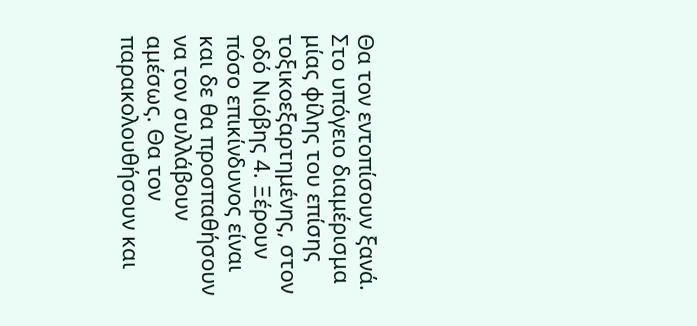Θα τον εντοπίσουν ξανά. Στο υπόγειο διαμέρισμα μίας φίλης του επίσης τοξικοεξαρτημένης, στον οδό Νιόβης 4. Ξέρουν πόσο επικίνδυνος είναι και δε θα προσπαθήσουν να τον συλλάβουν αμέσως. Θα τον παρακολουθήσουν και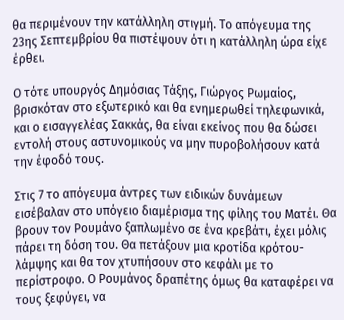θα περιμένουν την κατάλληλη στιγμή. Το απόγευμα της 23ης Σεπτεμβρίου θα πιστέψουν ότι η κατάλληλη ώρα είχε έρθει.

Ο τότε υπουργός Δημόσιας Τάξης, Γιώργος Ρωμαίος, βρισκόταν στο εξωτερικό και θα ενημερωθεί τηλεφωνικά, και ο εισαγγελέας Σακκάς, θα είναι εκείνος που θα δώσει εντολή στους αστυνομικούς να μην πυροβολήσουν κατά την έφοδό τους.

Στις 7 το απόγευμα άντρες των ειδικών δυνάμεων εισέβαλαν στο υπόγειο διαμέρισμα της φίλης του Ματέι. Θα βρουν τον Ρουμάνο ξαπλωμένο σε ένα κρεβάτι, έχει μόλις πάρει τη δόση του. Θα πετάξουν μια κροτίδα κρότου-λάμψης και θα τον χτυπήσουν στο κεφάλι με το περίστροφο. Ο Ρουμάνος δραπέτης όμως θα καταφέρει να τους ξεφύγει, να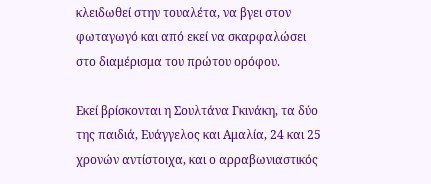κλειδωθεί στην τουαλέτα, να βγει στον φωταγωγό και από εκεί να σκαρφαλώσει στο διαμέρισμα του πρώτου ορόφου.

Εκεί βρίσκονται η Σουλτάνα Γκινάκη, τα δύο της παιδιά, Ευάγγελος και Αμαλία, 24 και 25 χρονών αντίστοιχα, και ο αρραβωνιαστικός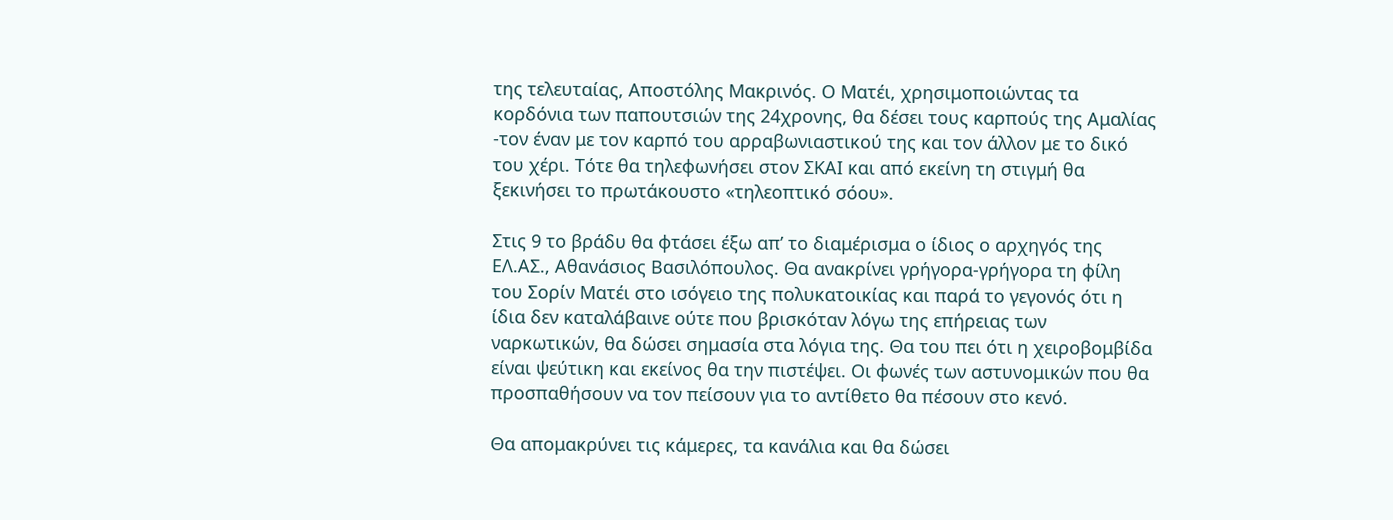της τελευταίας, Αποστόλης Μακρινός. Ο Ματέι, χρησιμοποιώντας τα κορδόνια των παπουτσιών της 24χρονης, θα δέσει τους καρπούς της Αμαλίας -τον έναν με τον καρπό του αρραβωνιαστικού της και τον άλλον με το δικό του χέρι. Τότε θα τηλεφωνήσει στον ΣΚΑΙ και από εκείνη τη στιγμή θα ξεκινήσει το πρωτάκουστο «τηλεοπτικό σόου».

Στις 9 το βράδυ θα φτάσει έξω απ’ το διαμέρισμα ο ίδιος ο αρχηγός της ΕΛ.ΑΣ., Αθανάσιος Βασιλόπουλος. Θα ανακρίνει γρήγορα-γρήγορα τη φίλη του Σορίν Ματέι στο ισόγειο της πολυκατοικίας και παρά το γεγονός ότι η ίδια δεν καταλάβαινε ούτε που βρισκόταν λόγω της επήρειας των ναρκωτικών, θα δώσει σημασία στα λόγια της. Θα του πει ότι η χειροβομβίδα είναι ψεύτικη και εκείνος θα την πιστέψει. Οι φωνές των αστυνομικών που θα προσπαθήσουν να τον πείσουν για το αντίθετο θα πέσουν στο κενό.

Θα απομακρύνει τις κάμερες, τα κανάλια και θα δώσει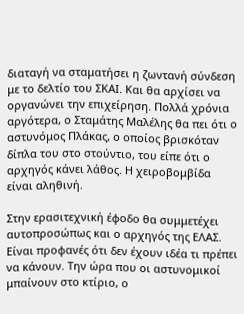διαταγή να σταματήσει η ζωντανή σύνδεση με το δελτίο του ΣΚΑΙ. Και θα αρχίσει να οργανώνει την επιχείρηση. Πολλά χρόνια αργότερα, ο Σταμάτης Μαλέλης θα πει ότι ο αστυνόμος Πλάκας, ο οποίος βρισκόταν δίπλα του στο στούντιο, του είπε ότι ο αρχηγός κάνει λάθος. Η χειροβομβίδα είναι αληθινή.

Στην ερασιτεχνική έφοδο θα συμμετέχει αυτοπροσώπως και ο αρχηγός της ΕΛΑΣ. Είναι προφανές ότι δεν έχουν ιδέα τι πρέπει να κάνουν. Την ώρα που οι αστυνομικοί μπαίνουν στο κτίριο, ο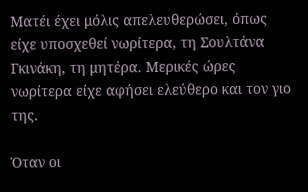Ματέι έχει μόλις απελευθερώσει, όπως είχε υποσχεθεί νωρίτερα, τη Σουλτάνα Γκινάκη, τη μητέρα. Μερικές ώρες νωρίτερα είχε αφήσει ελεύθερο και τον γιο της.

Όταν οι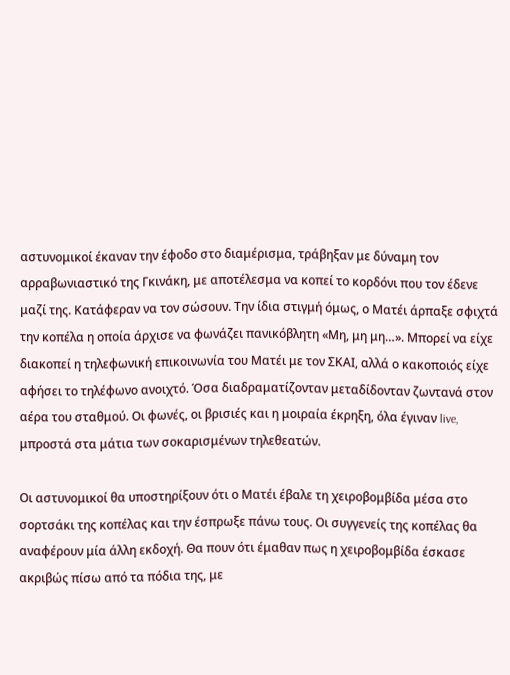αστυνομικοί έκαναν την έφοδο στο διαμέρισμα, τράβηξαν με δύναμη τον αρραβωνιαστικό της Γκινάκη, με αποτέλεσμα να κοπεί το κορδόνι που τον έδενε μαζί της. Κατάφεραν να τον σώσουν. Την ίδια στιγμή όμως, ο Ματέι άρπαξε σφιχτά την κοπέλα η οποία άρχισε να φωνάζει πανικόβλητη «Μη, μη μη…». Μπορεί να είχε διακοπεί η τηλεφωνική επικοινωνία του Ματέι με τον ΣΚΑΙ, αλλά ο κακοποιός είχε αφήσει το τηλέφωνο ανοιχτό. Όσα διαδραματίζονταν μεταδίδονταν ζωντανά στον αέρα του σταθμού. Οι φωνές, οι βρισιές και η μοιραία έκρηξη, όλα έγιναν live, μπροστά στα μάτια των σοκαρισμένων τηλεθεατών.

Οι αστυνομικοί θα υποστηρίξουν ότι ο Ματέι έβαλε τη χειροβομβίδα μέσα στο σορτσάκι της κοπέλας και την έσπρωξε πάνω τους. Οι συγγενείς της κοπέλας θα αναφέρουν μία άλλη εκδοχή. Θα πουν ότι έμαθαν πως η χειροβομβίδα έσκασε ακριβώς πίσω από τα πόδια της, με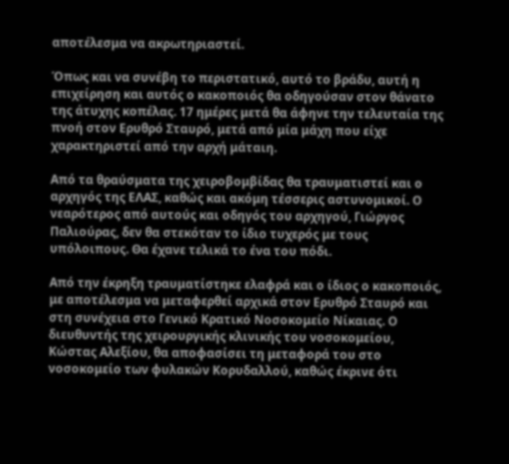αποτέλεσμα να ακρωτηριαστεί.

Όπως και να συνέβη το περιστατικό, αυτό το βράδυ, αυτή η επιχείρηση και αυτός ο κακοποιός θα οδηγούσαν στον θάνατο της άτυχης κοπέλας. 17 ημέρες μετά θα άφηνε την τελευταία της πνοή στον Ερυθρό Σταυρό, μετά από μία μάχη που είχε χαρακτηριστεί από την αρχή μάταιη.

Από τα θραύσματα της χειροβομβίδας θα τραυματιστεί και ο αρχηγός της ΕΛΑΣ, καθώς και ακόμη τέσσερις αστυνομικοί. Ο νεαρότερος από αυτούς και οδηγός του αρχηγού, Γιώργος Παλιούρας, δεν θα στεκόταν το ίδιο τυχερός με τους υπόλοιπους. Θα έχανε τελικά το ένα του πόδι.

Από την έκρηξη τραυματίστηκε ελαφρά και ο ίδιος ο κακοποιός, με αποτέλεσμα να μεταφερθεί αρχικά στον Ερυθρό Σταυρό και στη συνέχεια στο Γενικό Κρατικό Νοσοκομείο Νίκαιας. Ο διευθυντής της χειρουργικής κλινικής του νοσοκομείου, Κώστας Αλεξίου, θα αποφασίσει τη μεταφορά του στο νοσοκομείο των φυλακών Κορυδαλλού, καθώς έκρινε ότι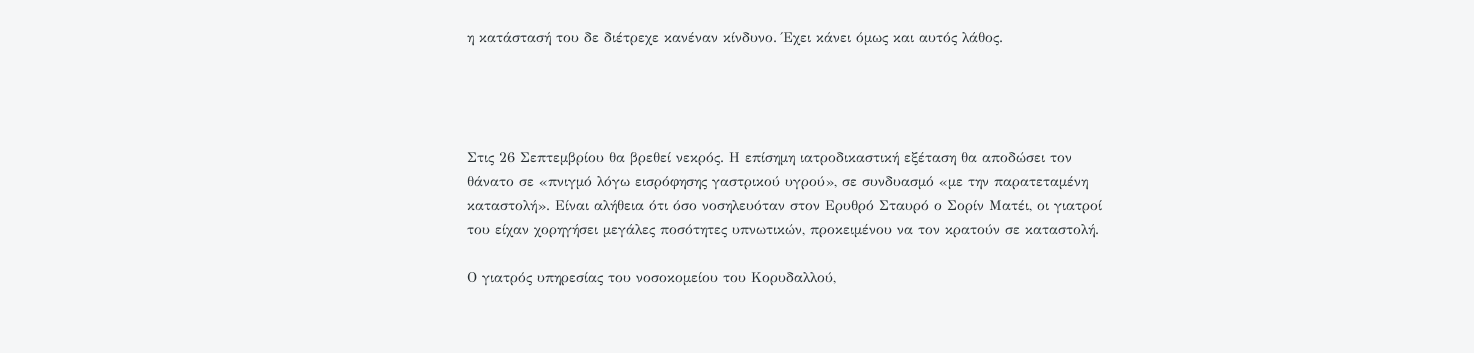η κατάστασή του δε διέτρεχε κανέναν κίνδυνο. Έχει κάνει όμως και αυτός λάθος.




Στις 26 Σεπτεμβρίου θα βρεθεί νεκρός. Η επίσημη ιατροδικαστική εξέταση θα αποδώσει τον θάνατο σε «πνιγμό λόγω εισρόφησης γαστρικού υγρού», σε συνδυασμό «με την παρατεταμένη καταστολή». Είναι αλήθεια ότι όσο νοσηλευόταν στον Ερυθρό Σταυρό ο Σορίν Ματέι, οι γιατροί του είχαν χορηγήσει μεγάλες ποσότητες υπνωτικών, προκειμένου να τον κρατούν σε καταστολή.

Ο γιατρός υπηρεσίας του νοσοκομείου του Κορυδαλλού,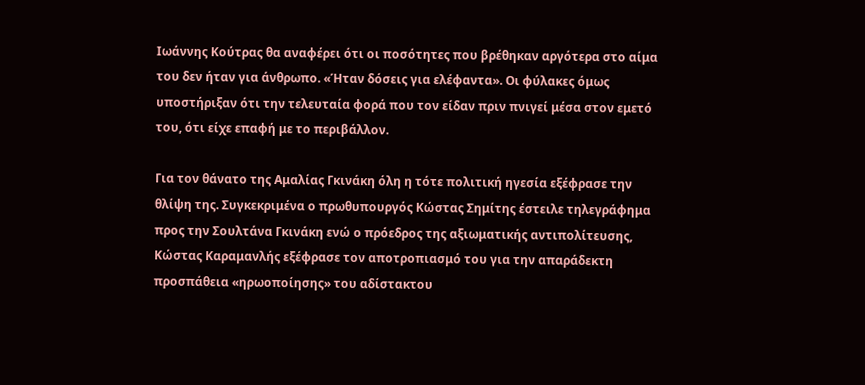Ιωάννης Κούτρας θα αναφέρει ότι οι ποσότητες που βρέθηκαν αργότερα στο αίμα του δεν ήταν για άνθρωπο. «Ήταν δόσεις για ελέφαντα». Οι φύλακες όμως υποστήριξαν ότι την τελευταία φορά που τον είδαν πριν πνιγεί μέσα στον εμετό του, ότι είχε επαφή με το περιβάλλον.

Για τον θάνατο της Αμαλίας Γκινάκη όλη η τότε πολιτική ηγεσία εξέφρασε την θλίψη της. Συγκεκριμένα ο πρωθυπουργός Κώστας Σημίτης έστειλε τηλεγράφημα προς την Σουλτάνα Γκινάκη ενώ ο πρόεδρος της αξιωματικής αντιπολίτευσης, Κώστας Καραμανλής εξέφρασε τον αποτροπιασμό του για την απαράδεκτη προσπάθεια «ηρωοποίησης» του αδίστακτου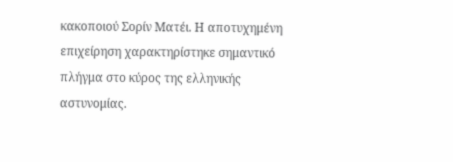κακοποιού Σορίν Ματέι. Η αποτυχημένη επιχείρηση χαρακτηρίστηκε σημαντικό πλήγμα στο κύρος της ελληνικής αστυνομίας.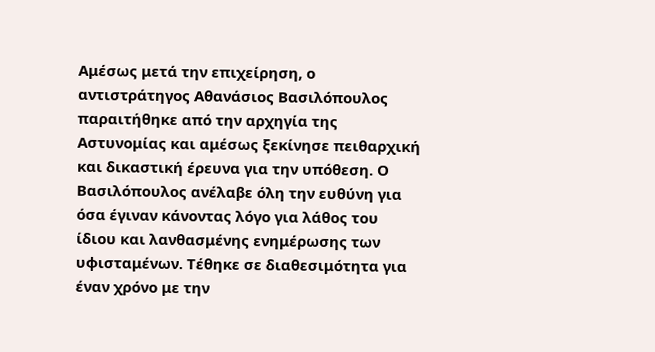Αμέσως μετά την επιχείρηση, ο αντιστράτηγος Αθανάσιος Βασιλόπουλος παραιτήθηκε από την αρχηγία της Αστυνομίας και αμέσως ξεκίνησε πειθαρχική και δικαστική έρευνα για την υπόθεση. Ο Βασιλόπουλος ανέλαβε όλη την ευθύνη για όσα έγιναν κάνοντας λόγο για λάθος του ίδιου και λανθασμένης ενημέρωσης των υφισταμένων. Τέθηκε σε διαθεσιμότητα για έναν χρόνο με την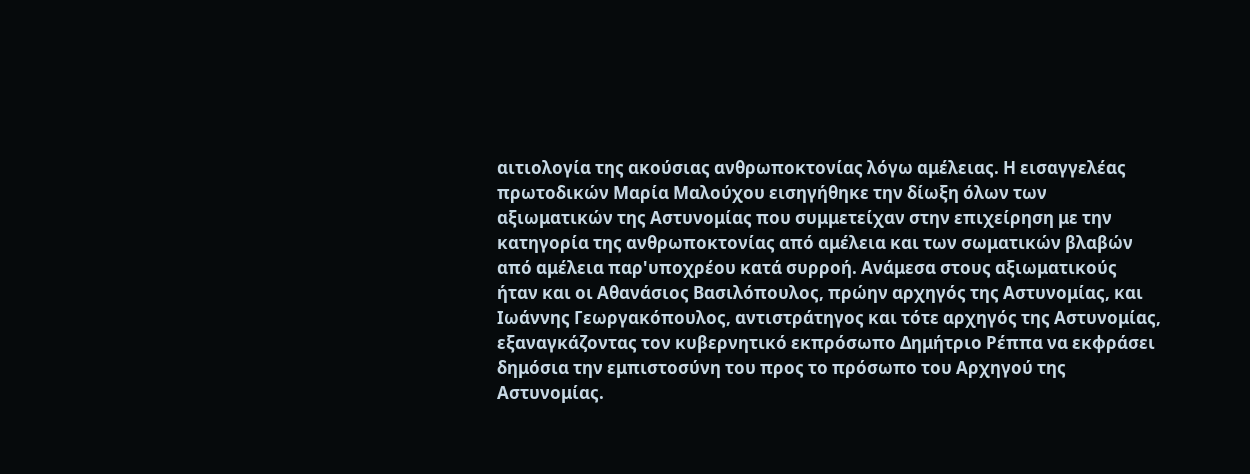αιτιολογία της ακούσιας ανθρωποκτονίας λόγω αμέλειας. Η εισαγγελέας πρωτοδικών Μαρία Μαλούχου εισηγήθηκε την δίωξη όλων των αξιωματικών της Αστυνομίας που συμμετείχαν στην επιχείρηση με την κατηγορία της ανθρωποκτονίας από αμέλεια και των σωματικών βλαβών από αμέλεια παρ'υποχρέου κατά συρροή. Ανάμεσα στους αξιωματικούς ήταν και οι Αθανάσιος Βασιλόπουλος, πρώην αρχηγός της Αστυνομίας, και Ιωάννης Γεωργακόπουλος, αντιστράτηγος και τότε αρχηγός της Αστυνομίας, εξαναγκάζοντας τον κυβερνητικό εκπρόσωπο Δημήτριο Ρέππα να εκφράσει δημόσια την εμπιστοσύνη του προς το πρόσωπο του Αρχηγού της Αστυνομίας.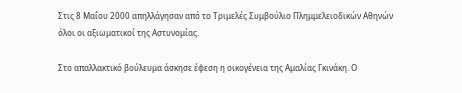Στις 8 Μαΐου 2000 απηλλάγησαν από το Τριμελές Συμβούλιο Πλημμελειοδικών Αθηνών όλοι οι αξιωματικοί της Αστυνομίας.

Στο απαλλακτικό βούλευμα άσκησε έφεση η οικογένεια της Αμαλίας Γκινάκη. Ο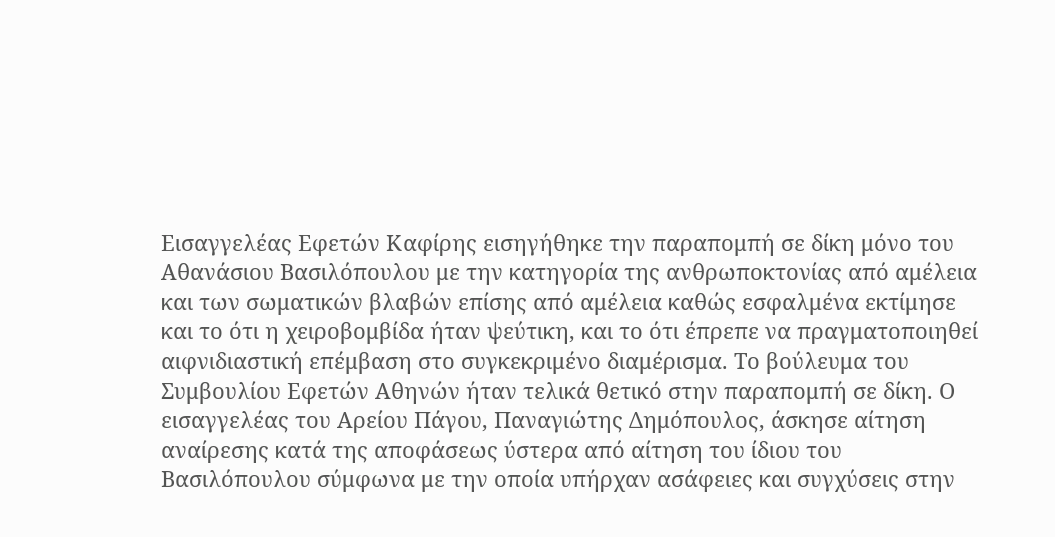Εισαγγελέας Εφετών Καφίρης εισηγήθηκε την παραπομπή σε δίκη μόνο του Αθανάσιου Βασιλόπουλου με την κατηγορία της ανθρωποκτονίας από αμέλεια και των σωματικών βλαβών επίσης από αμέλεια καθώς εσφαλμένα εκτίμησε και το ότι η χειροβομβίδα ήταν ψεύτικη, και το ότι έπρεπε να πραγματοποιηθεί αιφνιδιαστική επέμβαση στο συγκεκριμένο διαμέρισμα. Το βούλευμα του Συμβουλίου Εφετών Αθηνών ήταν τελικά θετικό στην παραπομπή σε δίκη. Ο εισαγγελέας του Αρείου Πάγου, Παναγιώτης Δημόπουλος, άσκησε αίτηση αναίρεσης κατά της αποφάσεως ύστερα από αίτηση του ίδιου του Βασιλόπουλου σύμφωνα με την οποία υπήρχαν ασάφειες και συγχύσεις στην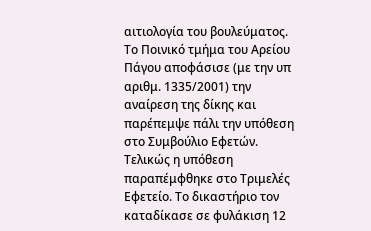αιτιολογία του βουλεύματος. Το Ποινικό τμήμα του Αρείου Πάγου αποφάσισε (με την υπ αριθμ. 1335/2001) την αναίρεση της δίκης και παρέπεμψε πάλι την υπόθεση στο Συμβούλιο Εφετών. Τελικώς η υπόθεση παραπέμφθηκε στο Τριμελές Εφετείο. Το δικαστήριο τον καταδίκασε σε φυλάκιση 12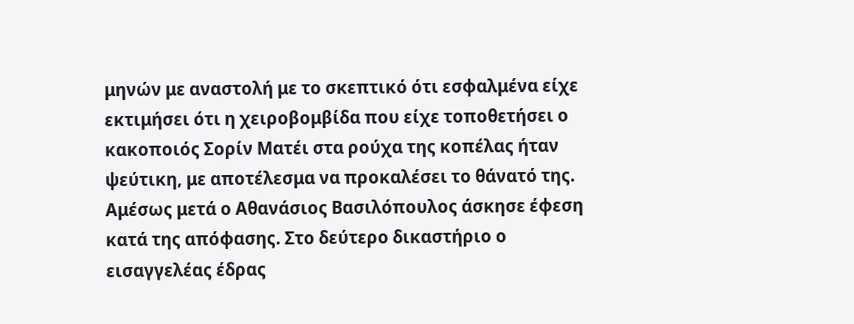μηνών με αναστολή με το σκεπτικό ότι εσφαλμένα είχε εκτιμήσει ότι η χειροβομβίδα που είχε τοποθετήσει ο κακοποιός Σορίν Ματέι στα ρούχα της κοπέλας ήταν ψεύτικη, με αποτέλεσμα να προκαλέσει το θάνατό της. Αμέσως μετά ο Αθανάσιος Βασιλόπουλος άσκησε έφεση κατά της απόφασης. Στο δεύτερο δικαστήριο ο εισαγγελέας έδρας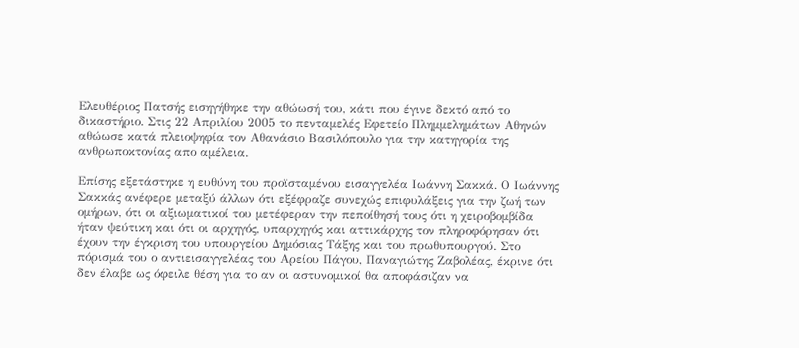Ελευθέριος Πατσής εισηγήθηκε την αθώωσή του, κάτι που έγινε δεκτό από το δικαστήριο. Στις 22 Απριλίου 2005 το πενταμελές Εφετείο Πλημμελημάτων Αθηνών αθώωσε κατά πλειοψηφία τον Αθανάσιο Βασιλόπουλο για την κατηγορία της ανθρωποκτονίας απο αμέλεια.

Επίσης εξετάστηκε η ευθύνη του προϊσταμένου εισαγγελέα Ιωάννη Σακκά. Ο Ιωάννης Σακκάς ανέφερε μεταξύ άλλων ότι εξέφραζε συνεχώς επιφυλάξεις για την ζωή των ομήρων, ότι οι αξιωματικοί του μετέφεραν την πεποίθησή τους ότι η χειροβομβίδα ήταν ψεύτικη και ότι οι αρχηγός, υπαρχηγός και αττικάρχης τον πληροφόρησαν ότι έχουν την έγκριση του υπουργείου Δημόσιας Τάξης και του πρωθυπουργού. Στο πόρισμά του ο αντιεισαγγελέας του Αρείου Πάγου, Παναγιώτης Ζαβολέας, έκρινε ότι δεν έλαβε ως όφειλε θέση για το αν οι αστυνομικοί θα αποφάσιζαν να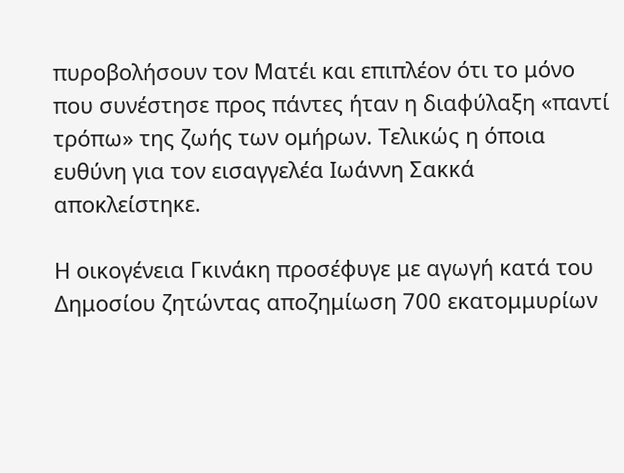πυροβολήσουν τον Ματέι και επιπλέον ότι το μόνο που συνέστησε προς πάντες ήταν η διαφύλαξη «παντί τρόπω» της ζωής των ομήρων. Τελικώς η όποια ευθύνη για τον εισαγγελέα Ιωάννη Σακκά αποκλείστηκε.

Η οικογένεια Γκινάκη προσέφυγε με αγωγή κατά του Δημοσίου ζητώντας αποζημίωση 700 εκατομμυρίων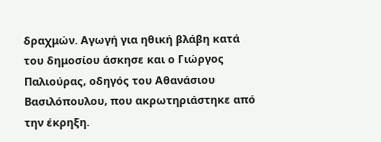δραχμών. Αγωγή για ηθική βλάβη κατά του δημοσίου άσκησε και ο Γιώργος Παλιούρας, οδηγός του Αθανάσιου Βασιλόπουλου, που ακρωτηριάστηκε από την έκρηξη.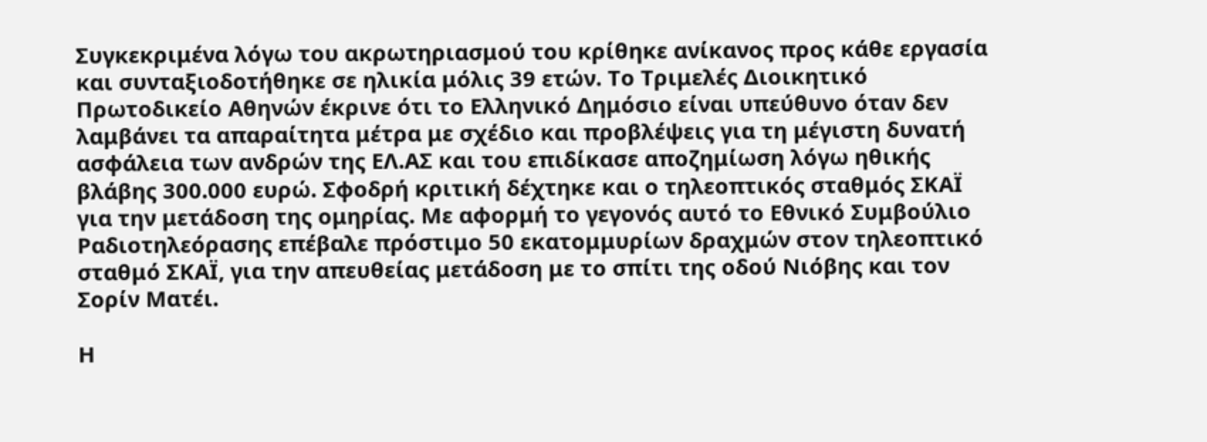Συγκεκριμένα λόγω του ακρωτηριασμού του κρίθηκε ανίκανος προς κάθε εργασία και συνταξιοδοτήθηκε σε ηλικία μόλις 39 ετών. Το Τριμελές Διοικητικό Πρωτοδικείο Αθηνών έκρινε ότι το Ελληνικό Δημόσιο είναι υπεύθυνο όταν δεν λαμβάνει τα απαραίτητα μέτρα με σχέδιο και προβλέψεις για τη μέγιστη δυνατή ασφάλεια των ανδρών της ΕΛ.ΑΣ και του επιδίκασε αποζημίωση λόγω ηθικής βλάβης 300.000 ευρώ. Σφοδρή κριτική δέχτηκε και ο τηλεοπτικός σταθμός ΣΚΑΪ για την μετάδοση της ομηρίας. Με αφορμή το γεγονός αυτό το Εθνικό Συμβούλιο Ραδιοτηλεόρασης επέβαλε πρόστιμο 50 εκατομμυρίων δραχμών στον τηλεοπτικό σταθμό ΣΚΑΪ, για την απευθείας μετάδοση με το σπίτι της οδού Νιόβης και τον Σορίν Ματέι.

Η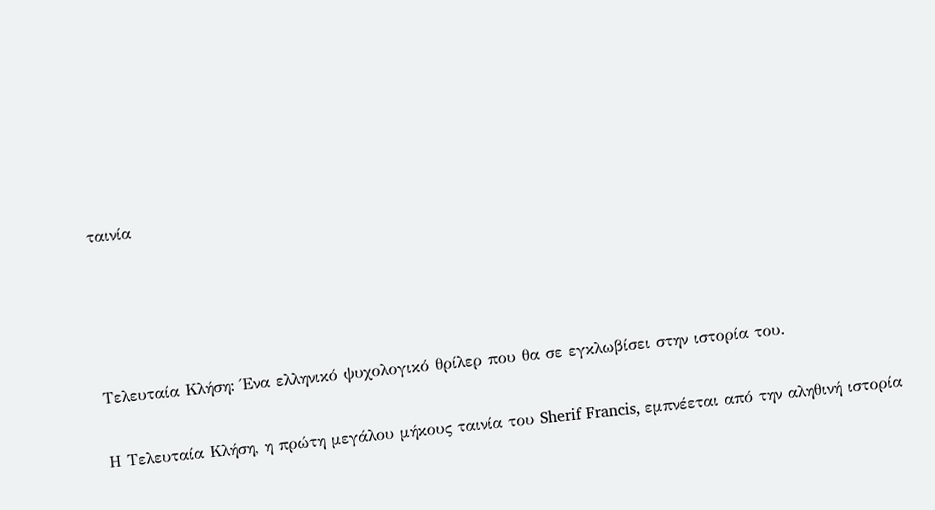ταινία




Τελευταία Κλήση: Ένα ελληνικό ψυχολογικό θρίλερ που θα σε εγκλωβίσει στην ιστορία του.

Η Τελευταία Κλήση, η πρώτη μεγάλου μήκους ταινία του Sherif Francis, εμπνέεται από την αληθινή ιστορία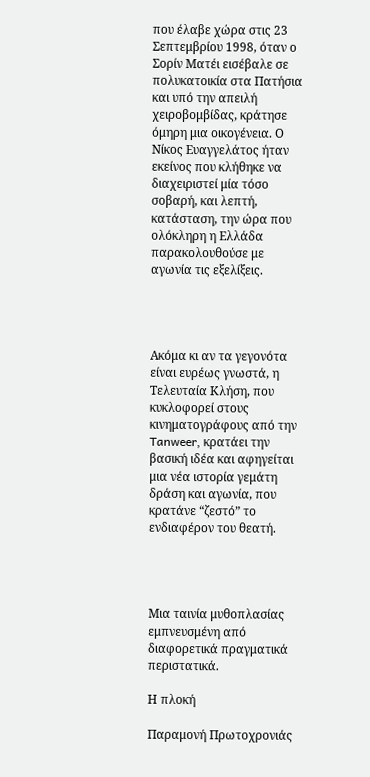που έλαβε χώρα στις 23 Σεπτεμβρίου 1998, όταν ο Σορίν Ματέι εισέβαλε σε πολυκατοικία στα Πατήσια και υπό την απειλή χειροβομβίδας, κράτησε όμηρη μια οικογένεια. Ο Νίκος Ευαγγελάτος ήταν εκείνος που κλήθηκε να διαχειριστεί μία τόσο σοβαρή, και λεπτή, κατάσταση, την ώρα που ολόκληρη η Ελλάδα παρακολουθούσε με αγωνία τις εξελίξεις.




Ακόμα κι αν τα γεγονότα είναι ευρέως γνωστά, η Τελευταία Κλήση, που κυκλοφορεί στους κινηματογράφους από την Tanweer, κρατάει την βασική ιδέα και αφηγείται μια νέα ιστορία γεμάτη δράση και αγωνία, που κρατάνε “ζεστό” το ενδιαφέρον του θεατή.




Μια ταινία μυθοπλασίας εμπνευσμένη από διαφορετικά πραγματικά περιστατικά.

Η πλοκή

Παραμονή Πρωτοχρονιάς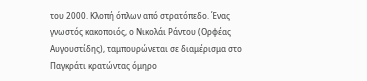του 2000. Κλοπή όπλων από στρατόπεδο. Ένας γνωστός κακοποιός, ο Νικολάι Ράντου (Ορφέας Αυγουστίδης), ταμπουρώνεται σε διαμέρισμα στο Παγκράτι κρατώντας όμηρο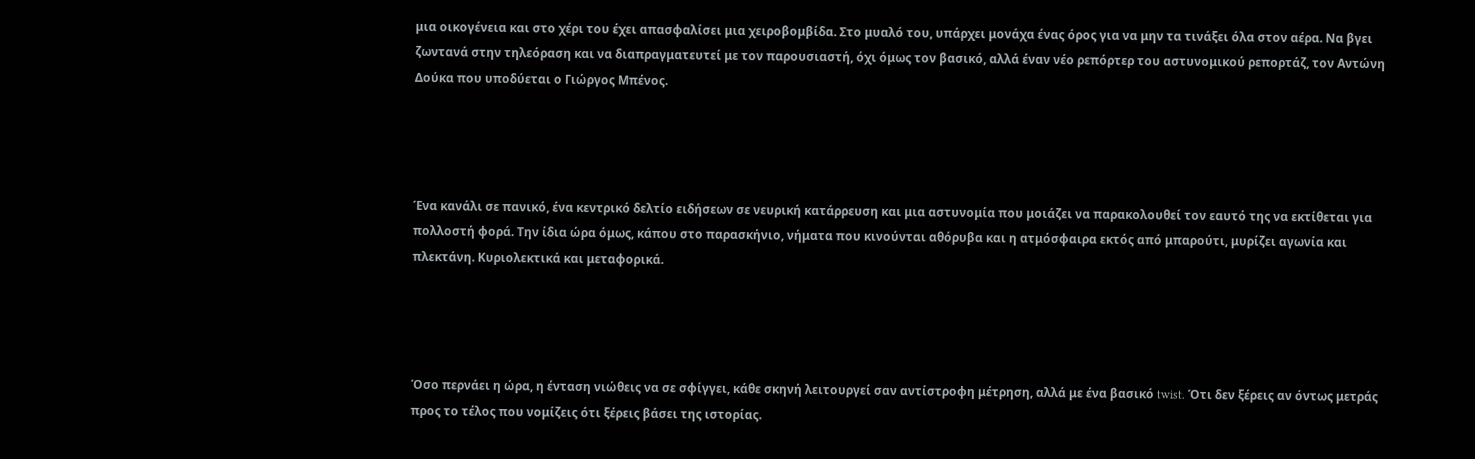μια οικογένεια και στο χέρι του έχει απασφαλίσει μια χειροβομβίδα. Στο μυαλό του, υπάρχει μονάχα ένας όρος για να μην τα τινάξει όλα στον αέρα. Να βγει ζωντανά στην τηλεόραση και να διαπραγματευτεί με τον παρουσιαστή, όχι όμως τον βασικό, αλλά έναν νέο ρεπόρτερ του αστυνομικού ρεπορτάζ, τον Αντώνη Δούκα που υποδύεται ο Γιώργος Μπένος.




Ένα κανάλι σε πανικό, ένα κεντρικό δελτίο ειδήσεων σε νευρική κατάρρευση και μια αστυνομία που μοιάζει να παρακολουθεί τον εαυτό της να εκτίθεται για πολλοστή φορά. Την ίδια ώρα όμως, κάπου στο παρασκήνιο, νήματα που κινούνται αθόρυβα και η ατμόσφαιρα εκτός από μπαρούτι, μυρίζει αγωνία και πλεκτάνη. Κυριολεκτικά και μεταφορικά.




Όσο περνάει η ώρα, η ένταση νιώθεις να σε σφίγγει, κάθε σκηνή λειτουργεί σαν αντίστροφη μέτρηση, αλλά με ένα βασικό twist. Ότι δεν ξέρεις αν όντως μετράς προς το τέλος που νομίζεις ότι ξέρεις βάσει της ιστορίας.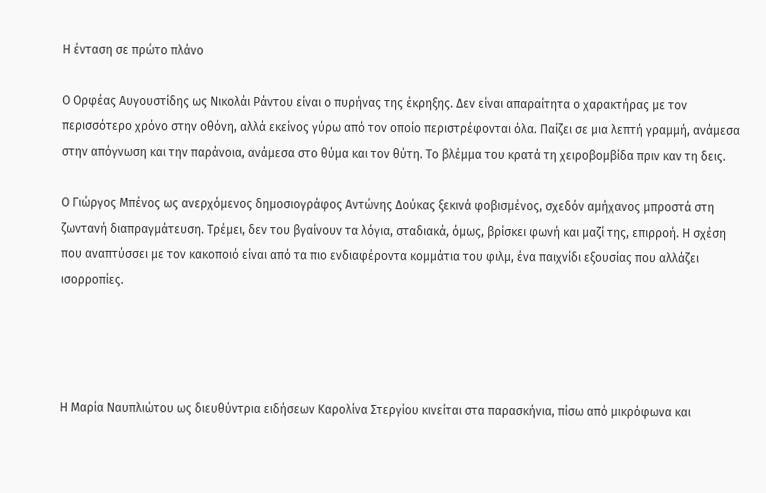Η ένταση σε πρώτο πλάνο

Ο Ορφέας Αυγουστίδης ως Νικολάι Ράντου είναι ο πυρήνας της έκρηξης. Δεν είναι απαραίτητα ο χαρακτήρας με τον περισσότερο χρόνο στην οθόνη, αλλά εκείνος γύρω από τον οποίο περιστρέφονται όλα. Παίζει σε μια λεπτή γραμμή, ανάμεσα στην απόγνωση και την παράνοια, ανάμεσα στο θύμα και τον θύτη. Το βλέμμα του κρατά τη χειροβομβίδα πριν καν τη δεις.

Ο Γιώργος Μπένος ως ανερχόμενος δημοσιογράφος Αντώνης Δούκας ξεκινά φοβισμένος, σχεδόν αμήχανος μπροστά στη ζωντανή διαπραγμάτευση. Τρέμει, δεν του βγαίνουν τα λόγια, σταδιακά, όμως, βρίσκει φωνή και μαζί της, επιρροή. Η σχέση που αναπτύσσει με τον κακοποιό είναι από τα πιο ενδιαφέροντα κομμάτια του φιλμ, ένα παιχνίδι εξουσίας που αλλάζει ισορροπίες.




Η Μαρία Ναυπλιώτου ως διευθύντρια ειδήσεων Καρολίνα Στεργίου κινείται στα παρασκήνια, πίσω από μικρόφωνα και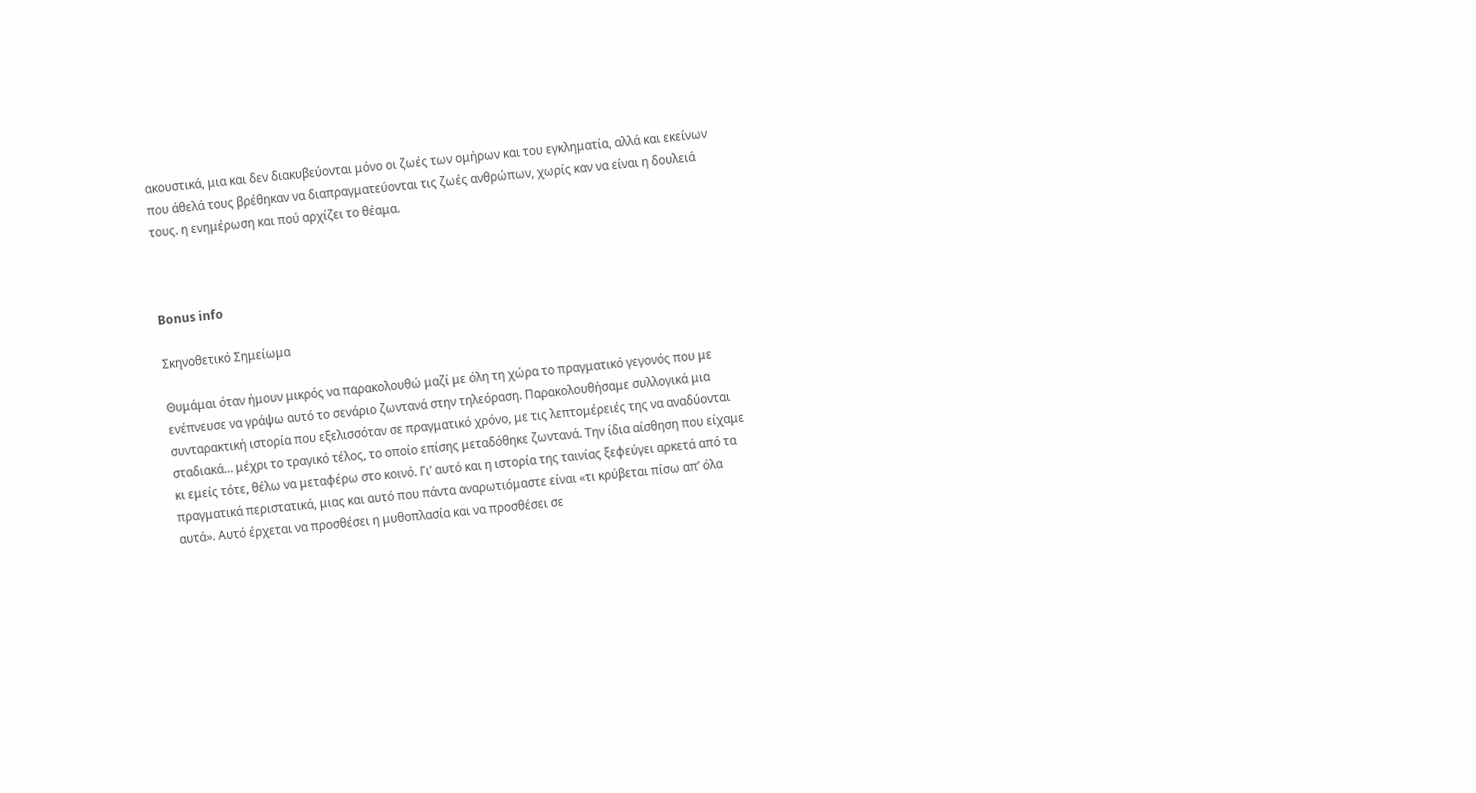ακουστικά, μια και δεν διακυβεύονται μόνο οι ζωές των ομήρων και του εγκληματία, αλλά και εκείνων που άθελά τους βρέθηκαν να διαπραγματεύονται τις ζωές ανθρώπων, χωρίς καν να είναι η δουλειά τους. η ενημέρωση και πού αρχίζει το θέαμα.



Bonus info

Σκηνοθετικό Σημείωμα

Θυμάμαι όταν ήμουν μικρός να παρακολουθώ μαζί με όλη τη χώρα το πραγματικό γεγονός που με ενέπνευσε να γράψω αυτό το σενάριο ζωντανά στην τηλεόραση. Παρακολουθήσαμε συλλογικά μια συνταρακτική ιστορία που εξελισσόταν σε πραγματικό χρόνο, με τις λεπτομέρειές της να αναδύονται σταδιακά… μέχρι το τραγικό τέλος, το οποίο επίσης μεταδόθηκε ζωντανά. Την ίδια αίσθηση που είχαμε κι εμείς τότε, θέλω να μεταφέρω στο κοινό. Γι’ αυτό και η ιστορία της ταινίας ξεφεύγει αρκετά από τα πραγματικά περιστατικά, μιας και αυτό που πάντα αναρωτιόμαστε είναι «τι κρύβεται πίσω απ’ όλα αυτά». Αυτό έρχεται να προσθέσει η μυθοπλασία και να προσθέσει σε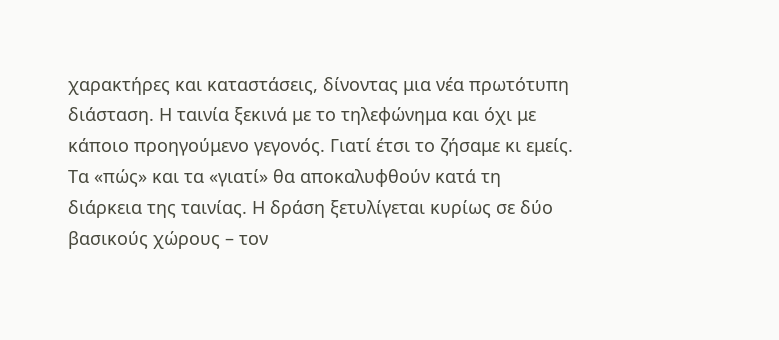χαρακτήρες και καταστάσεις, δίνοντας μια νέα πρωτότυπη διάσταση. Η ταινία ξεκινά με το τηλεφώνημα και όχι με κάποιο προηγούμενο γεγονός. Γιατί έτσι το ζήσαμε κι εμείς. Τα «πώς» και τα «γιατί» θα αποκαλυφθούν κατά τη διάρκεια της ταινίας. Η δράση ξετυλίγεται κυρίως σε δύο βασικούς χώρους – τον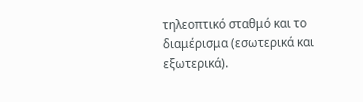τηλεοπτικό σταθμό και το διαμέρισμα (εσωτερικά και εξωτερικά).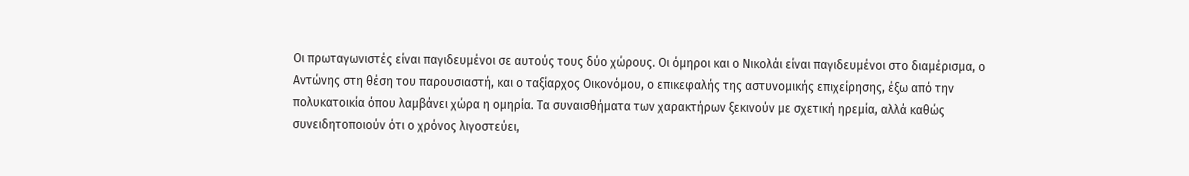Οι πρωταγωνιστές είναι παγιδευμένοι σε αυτούς τους δύο χώρους. Οι όμηροι και ο Νικολάι είναι παγιδευμένοι στο διαμέρισμα, ο Αντώνης στη θέση του παρουσιαστή, και ο ταξίαρχος Οικονόμου, ο επικεφαλής της αστυνομικής επιχείρησης, έξω από την πολυκατοικία όπου λαμβάνει χώρα η ομηρία. Τα συναισθήματα των χαρακτήρων ξεκινούν με σχετική ηρεμία, αλλά καθώς συνειδητοποιούν ότι ο χρόνος λιγοστεύει,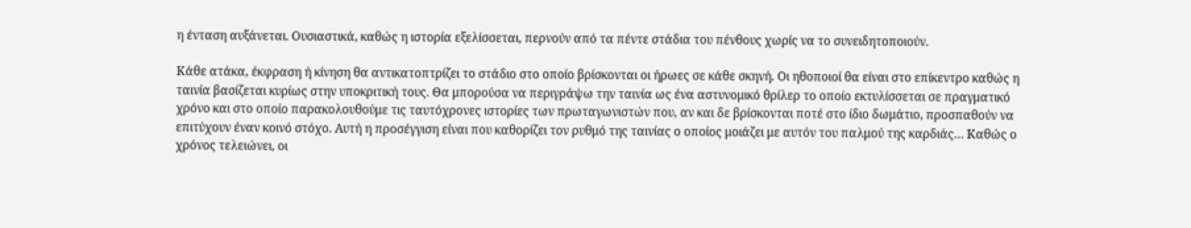η ένταση αυξάνεται. Ουσιαστικά, καθώς η ιστορία εξελίσσεται, περνούν από τα πέντε στάδια του πένθους χωρίς να το συνειδητοποιούν.

Κάθε ατάκα, έκφραση ή κίνηση θα αντικατοπτρίζει το στάδιο στο οποίο βρίσκονται οι ήρωες σε κάθε σκηνή. Οι ηθοποιοί θα είναι στο επίκεντρο καθώς η ταινία βασίζεται κυρίως στην υποκριτική τους. Θα μπορούσα να περιγράψω την ταινία ως ένα αστυνομικό θρίλερ το οποίο εκτυλίσσεται σε πραγματικό χρόνο και στο οποίο παρακολουθούμε τις ταυτόχρονες ιστορίες των πρωταγωνιστών που, αν και δε βρίσκονται ποτέ στο ίδιο δωμάτιο, προσπαθούν να επιτύχουν έναν κοινό στόχο. Αυτή η προσέγγιση είναι που καθορίζει τον ρυθμό της ταινίας ο οποίος μοιάζει με αυτόν του παλμού της καρδιάς… Καθώς ο χρόνος τελειώνει, οι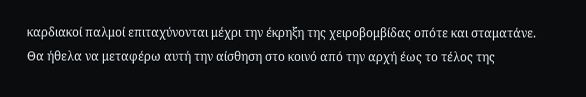καρδιακοί παλμοί επιταχύνονται μέχρι την έκρηξη της χειροβομβίδας οπότε και σταματάνε. Θα ήθελα να μεταφέρω αυτή την αίσθηση στο κοινό από την αρχή έως το τέλος της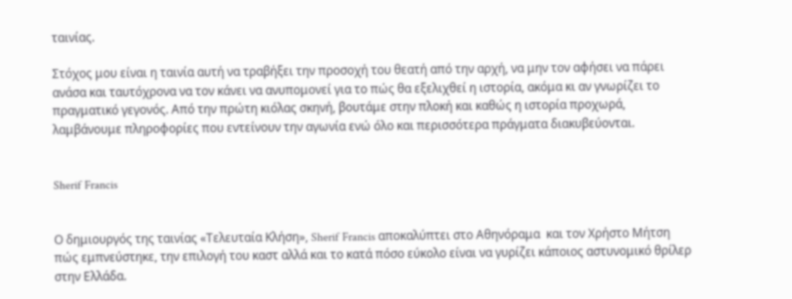ταινίας.

Στόχος μου είναι η ταινία αυτή να τραβήξει την προσοχή του θεατή από την αρχή, να μην τον αφήσει να πάρει ανάσα και ταυτόχρονα να τον κάνει να ανυπομονεί για το πώς θα εξελιχθεί η ιστορία, ακόμα κι αν γνωρίζει το πραγματικό γεγονός. Από την πρώτη κιόλας σκηνή, βουτάμε στην πλοκή και καθώς η ιστορία προχωρά, λαμβάνουμε πληροφορίες που εντείνουν την αγωνία ενώ όλο και περισσότερα πράγματα διακυβεύονται.


Sherif Francis


Ο δημιουργός της ταινίας «Τελευταία Κλήση», Sherif Francis αποκαλύπτει στο Αθηνόραμα  και τον Χρήστο Μήτση πώς εμπνεύστηκε, την επιλογή του καστ αλλά και το κατά πόσο εύκολο είναι να γυρίζει κάποιος αστυνομικό θρίλερ στην Ελλάδα.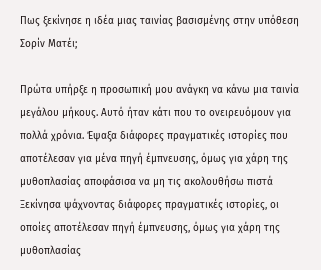Πως ξεκίνησε η ιδέα μιας ταινίας βασισμένης στην υπόθεση Σορίν Ματέι;

Πρώτα υπήρξε η προσωπική μου ανάγκη να κάνω μια ταινία μεγάλου μήκους. Αυτό ήταν κάτι που το ονειρευόμουν για πολλά χρόνια. Έψαξα διάφορες πραγματικές ιστορίες που αποτέλεσαν για μένα πηγή έμπνευσης, όμως για χάρη της μυθοπλασίας αποφάσισα να μη τις ακολουθήσω πιστά Ξεκίνησα ψάχνοντας διάφορες πραγματικές ιστορίες, οι οποίες αποτέλεσαν πηγή έμπνευσης, όμως για χάρη της μυθοπλασίας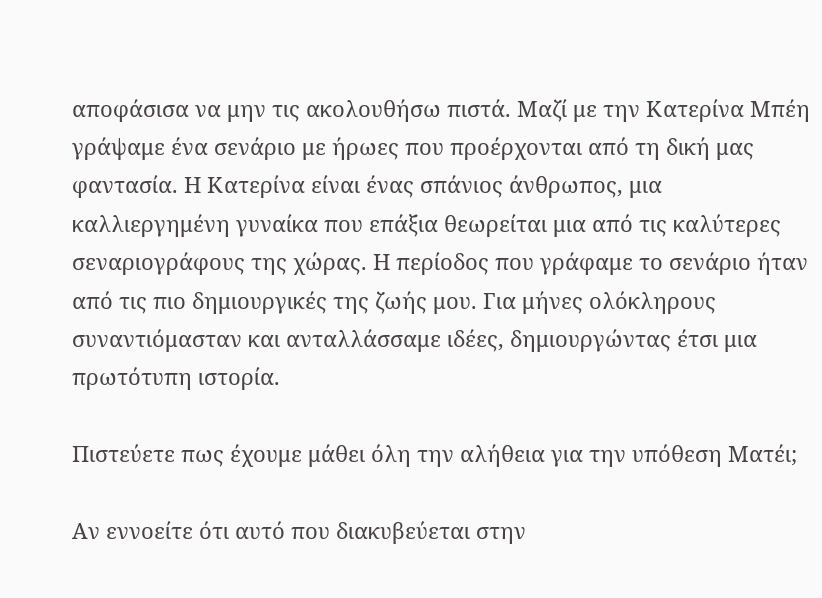αποφάσισα να μην τις ακολουθήσω πιστά. Μαζί με την Κατερίνα Μπέη γράψαμε ένα σενάριο με ήρωες που προέρχονται από τη δική μας φαντασία. Η Κατερίνα είναι ένας σπάνιος άνθρωπος, μια καλλιεργημένη γυναίκα που επάξια θεωρείται μια από τις καλύτερες σεναριογράφους της χώρας. Η περίοδος που γράφαμε το σενάριο ήταν από τις πιο δημιουργικές της ζωής μου. Για μήνες ολόκληρους συναντιόμασταν και ανταλλάσσαμε ιδέες, δημιουργώντας έτσι μια πρωτότυπη ιστορία.

Πιστεύετε πως έχουμε μάθει όλη την αλήθεια για την υπόθεση Ματέι;

Αν εννοείτε ότι αυτό που διακυβεύεται στην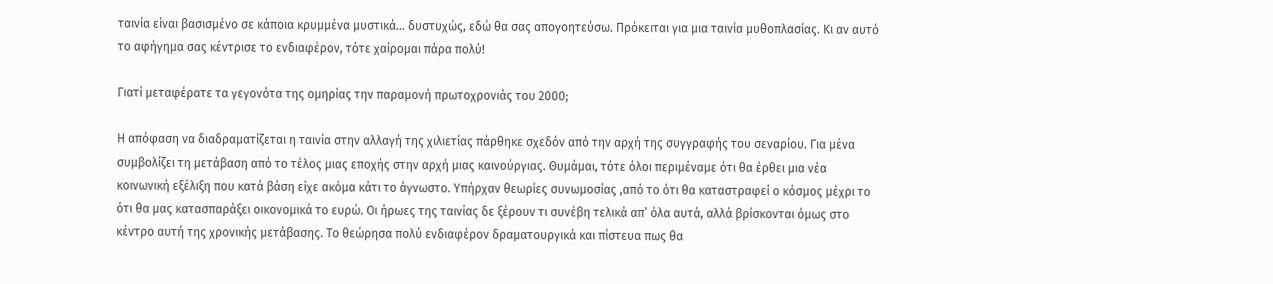ταινία είναι βασισμένο σε κάποια κρυμμένα μυστικά… δυστυχώς, εδώ θα σας απογοητεύσω. Πρόκειται για μια ταινία μυθοπλασίας. Κι αν αυτό το αφήγημα σας κέντρισε το ενδιαφέρον, τότε χαίρομαι πάρα πολύ!

Γιατί μεταφέρατε τα γεγονότα της ομηρίας την παραμονή πρωτοχρονιάς του 2000;

Η απόφαση να διαδραματίζεται η ταινία στην αλλαγή της χιλιετίας πάρθηκε σχεδόν από την αρχή της συγγραφής του σεναρίου. Για μένα συμβολίζει τη μετάβαση από το τέλος μιας εποχής στην αρχή μιας καινούργιας. Θυμάμαι, τότε όλοι περιμέναμε ότι θα έρθει μια νέα κοινωνική εξέλιξη που κατά βάση είχε ακόμα κάτι το άγνωστο. Υπήρχαν θεωρίες συνωμοσίας ,από το ότι θα καταστραφεί ο κόσμος μέχρι το ότι θα μας κατασπαράξει οικονομικά το ευρώ. Οι ήρωες της ταινίας δε ξέρουν τι συνέβη τελικά απ’ όλα αυτά, αλλά βρίσκονται όμως στο κέντρο αυτή της χρονικής μετάβασης. Το θεώρησα πολύ ενδιαφέρον δραματουργικά και πίστευα πως θα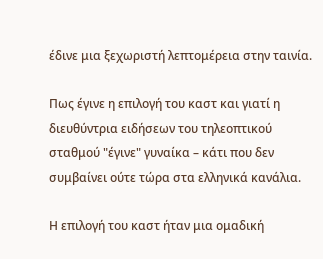έδινε μια ξεχωριστή λεπτομέρεια στην ταινία.

Πως έγινε η επιλογή του καστ και γιατί η διευθύντρια ειδήσεων του τηλεοπτικού σταθμού "έγινε" γυναίκα – κάτι που δεν συμβαίνει ούτε τώρα στα ελληνικά κανάλια.

Η επιλογή του καστ ήταν μια ομαδική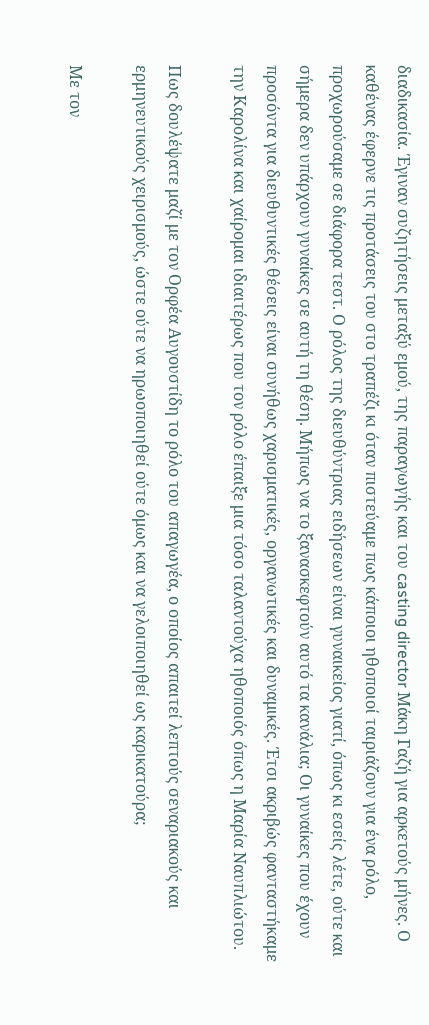διαδικασία. Έγιναν συζητήσεις μεταξύ εμού, της παραγωγής και του casting director Μάκη Γαζή για αρκετούς μήνες. Ο καθένας έφερνε τις προτάσεις του στο τραπέζι κι όταν πιστεύαμε πως κάποιοι ηθοποιοί ταιριάζουν για ένα ρόλο, προχωρούσαμε σε διάφορα τεστ. Ο ρόλος της διευθύντριας ειδήσεων είναι γυναικείος γιατί, όπως κι εσείς λέτε, ούτε και σήμερα δεν υπάρχουν γυναίκες σε αυτή τη θέση. Μήπως να το ξανασκεφτούν αυτό τα κανάλια; Οι γυναίκες που έχουν προσόντα για διευθυντικές θέσεις είναι συνήθως χαρισματικές, οργανωτικές και δυναμικές. Έτσι ακριβώς φανταστήκαμε την Καρολίνα και χαίρομαι ιδιαιτέρως που τον ρόλο έπαιξε μια τόσο ταλαντούχα ηθοποιός όπως η Μαρία Ναυπλιώτου.

Πως δουλέψατε μαζί με τον Ορφέα Αυγουστίδη το ρόλο του απαγωγέα, ο οποίος απαιτεί λεπτούς σεναριακούς και ερμηνευτικούς χειρισμούς, ώστε ούτε να ηρωοποιηθεί ούτε όμως και να γελοιποιηθεί ως καρικατούρα;

Με τον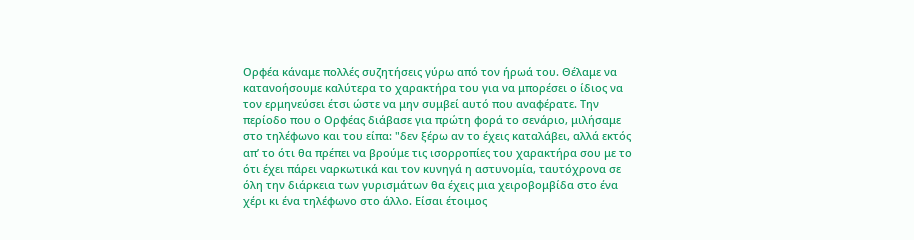Ορφέα κάναμε πολλές συζητήσεις γύρω από τον ήρωά του. Θέλαμε να κατανοήσουμε καλύτερα το χαρακτήρα του για να μπορέσει ο ίδιος να τον ερμηνεύσει έτσι ώστε να μην συμβεί αυτό που αναφέρατε. Την περίοδο που ο Ορφέας διάβασε για πρώτη φορά το σενάριο, μιλήσαμε στο τηλέφωνο και του είπα: "δεν ξέρω αν το έχεις καταλάβει, αλλά εκτός απ’ το ότι θα πρέπει να βρούμε τις ισορροπίες του χαρακτήρα σου με το ότι έχει πάρει ναρκωτικά και τον κυνηγά η αστυνομία, ταυτόχρονα σε όλη την διάρκεια των γυρισμάτων θα έχεις μια χειροβομβίδα στο ένα χέρι κι ένα τηλέφωνο στο άλλο. Είσαι έτοιμος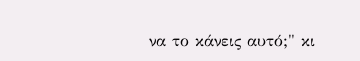να το κάνεις αυτό;" κι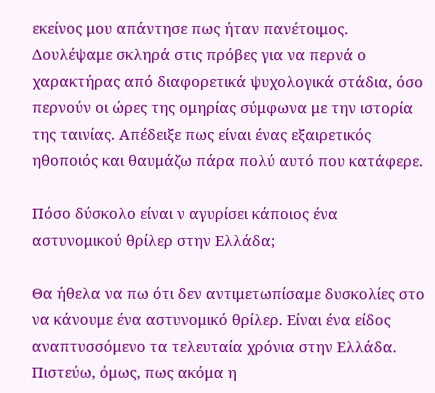εκείνος μου απάντησε πως ήταν πανέτοιμος. Δουλέψαμε σκληρά στις πρόβες για να περνά ο χαρακτήρας από διαφορετικά ψυχολογικά στάδια, όσο περνούν οι ώρες της ομηρίας σύμφωνα με την ιστορία της ταινίας. Απέδειξε πως είναι ένας εξαιρετικός ηθοποιός και θαυμάζω πάρα πολύ αυτό που κατάφερε.

Πόσο δύσκολο είναι ν αγυρίσει κάποιος ένα αστυνομικού θρίλερ στην Ελλάδα;

Θα ήθελα να πω ότι δεν αντιμετωπίσαμε δυσκολίες στο να κάνουμε ένα αστυνομικό θρίλερ. Είναι ένα είδος αναπτυσσόμενο τα τελευταία χρόνια στην Ελλάδα. Πιστεύω, όμως, πως ακόμα η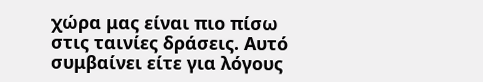χώρα μας είναι πιο πίσω στις ταινίες δράσεις. Αυτό συμβαίνει είτε για λόγους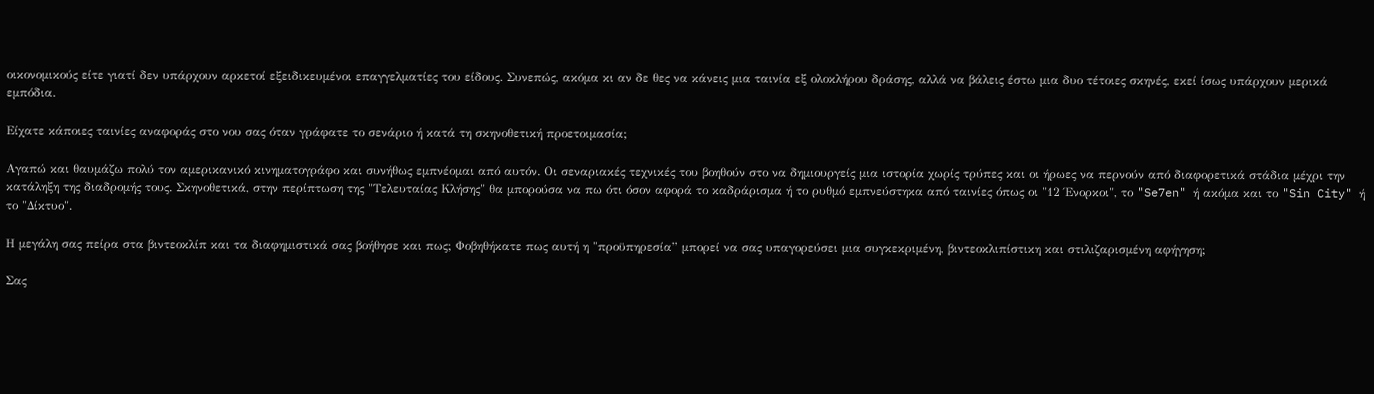οικονομικούς είτε γιατί δεν υπάρχουν αρκετοί εξειδικευμένοι επαγγελματίες του είδους. Συνεπώς, ακόμα κι αν δε θες να κάνεις μια ταινία εξ ολοκλήρου δράσης, αλλά να βάλεις έστω μια δυο τέτοιες σκηνές, εκεί ίσως υπάρχουν μερικά εμπόδια.

Είχατε κάποιες ταινίες αναφοράς στο νου σας όταν γράφατε το σενάριο ή κατά τη σκηνοθετική προετοιμασία;

Αγαπώ και θαυμάζω πολύ τον αμερικανικό κινηματογράφο και συνήθως εμπνέομαι από αυτόν. Οι σεναριακές τεχνικές του βοηθούν στο να δημιουργείς μια ιστορία χωρίς τρύπες και οι ήρωες να περνούν από διαφορετικά στάδια μέχρι την κατάληξη της διαδρομής τους. Σκηνοθετικά, στην περίπτωση της "Τελευταίας Κλήσης" θα μπορούσα να πω ότι όσον αφορά το καδράρισμα ή το ρυθμό εμπνεύστηκα από ταινίες όπως οι "12 Ένορκοι", το "Se7en" ή ακόμα και το "Sin City" ή το "Δίκτυο".

Η μεγάλη σας πείρα στα βιντεοκλίπ και τα διαφημιστικά σας βοήθησε και πως; Φοβηθήκατε πως αυτή η "προϋπηρεσία” μπορεί να σας υπαγορεύσει μια συγκεκριμένη, βιντεοκλιπίστικη και στιλιζαρισμένη αφήγηση;

Σας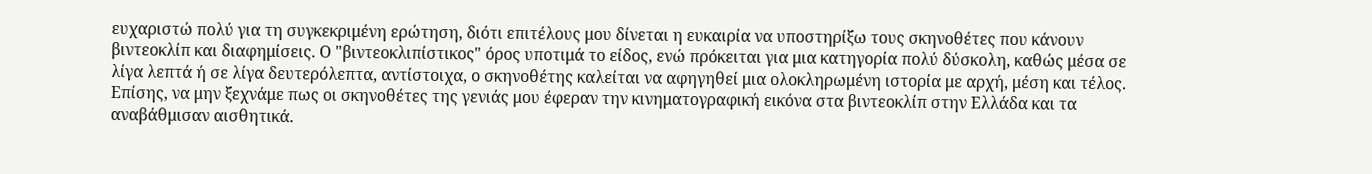ευχαριστώ πολύ για τη συγκεκριμένη ερώτηση, διότι επιτέλους μου δίνεται η ευκαιρία να υποστηρίξω τους σκηνοθέτες που κάνουν βιντεοκλίπ και διαφημίσεις. Ο "βιντεοκλιπίστικος" όρος υποτιμά το είδος, ενώ πρόκειται για μια κατηγορία πολύ δύσκολη, καθώς μέσα σε λίγα λεπτά ή σε λίγα δευτερόλεπτα, αντίστοιχα, ο σκηνοθέτης καλείται να αφηγηθεί μια ολοκληρωμένη ιστορία με αρχή, μέση και τέλος. Επίσης, να μην ξεχνάμε πως οι σκηνοθέτες της γενιάς μου έφεραν την κινηματογραφική εικόνα στα βιντεοκλίπ στην Ελλάδα και τα αναβάθμισαν αισθητικά.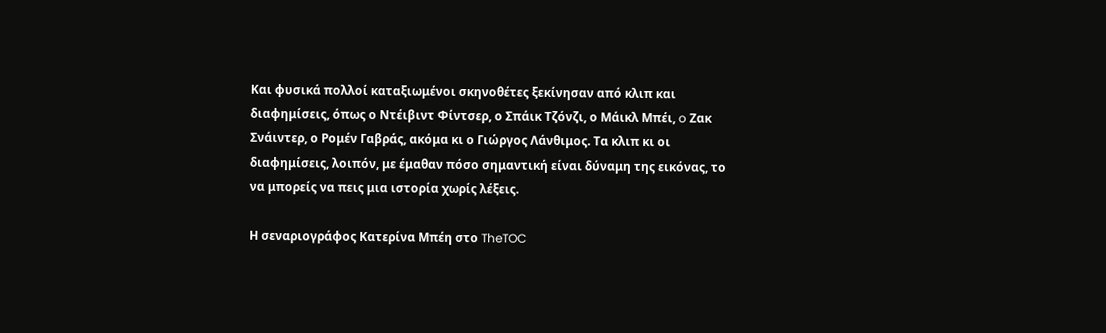Και φυσικά πολλοί καταξιωμένοι σκηνοθέτες ξεκίνησαν από κλιπ και διαφημίσεις, όπως ο Ντέιβιντ Φίντσερ, ο Σπάικ Τζόνζι, ο Μάικλ Μπέι, o Ζακ Σνάιντερ, ο Ρομέν Γαβράς, ακόμα κι ο Γιώργος Λάνθιμος. Τα κλιπ κι οι διαφημίσεις, λοιπόν, με έμαθαν πόσο σημαντική είναι δύναμη της εικόνας, το να μπορείς να πεις μια ιστορία χωρίς λέξεις.

Η σεναριογράφος Κατερίνα Μπέη στο TheTOC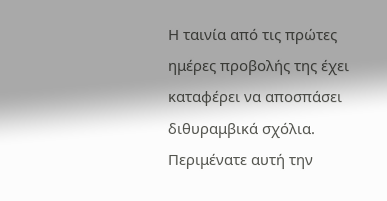Η ταινία από τις πρώτες ημέρες προβολής της έχει καταφέρει να αποσπάσει διθυραμβικά σχόλια. Περιμένατε αυτή την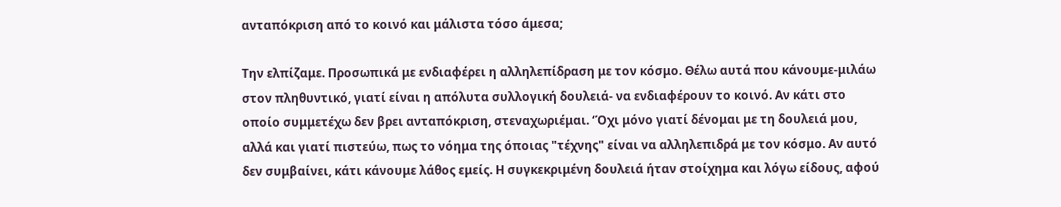ανταπόκριση από το κοινό και μάλιστα τόσο άμεσα;

Την ελπίζαμε. Προσωπικά με ενδιαφέρει η αλληλεπίδραση με τον κόσμο. Θέλω αυτά που κάνουμε-μιλάω στον πληθυντικό, γιατί είναι η απόλυτα συλλογική δουλειά- να ενδιαφέρουν το κοινό. Αν κάτι στο οποίο συμμετέχω δεν βρει ανταπόκριση, στεναχωριέμαι. ‘Όχι μόνο γιατί δένομαι με τη δουλειά μου, αλλά και γιατί πιστεύω, πως το νόημα της όποιας "τέχνης" είναι να αλληλεπιδρά με τον κόσμο. Αν αυτό δεν συμβαίνει, κάτι κάνουμε λάθος εμείς. Η συγκεκριμένη δουλειά ήταν στοίχημα και λόγω είδους, αφού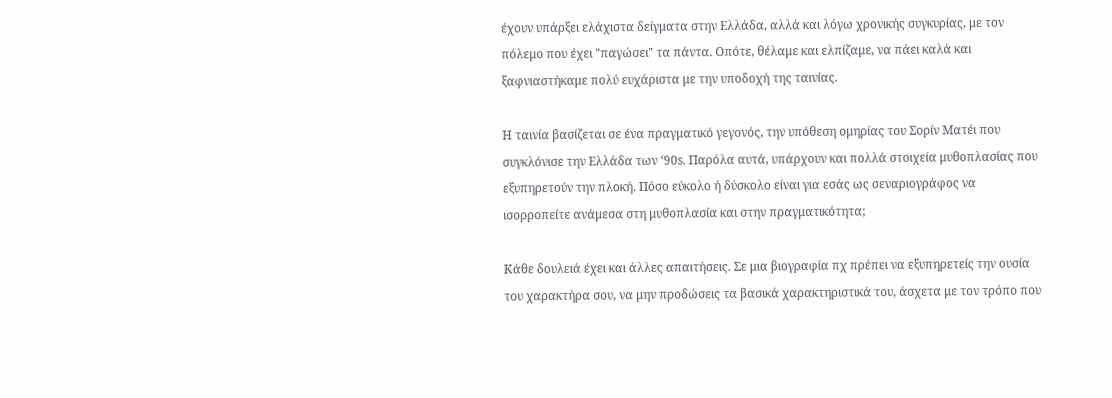έχουν υπάρξει ελάχιστα δείγματα στην Ελλάδα, αλλά και λόγω χρονικής συγκυρίας, με τον πόλεμο που έχει "παγώσει" τα πάντα. Οπότε, θέλαμε και ελπίζαμε, να πάει καλά και ξαφνιαστήκαμε πολύ ευχάριστα με την υποδοχή της ταινίας.

Η ταινία βασίζεται σε ένα πραγματικό γεγονός, την υπόθεση ομηρίας του Σορίν Ματέι που συγκλόνισε την Ελλάδα των ‘90s. Παρόλα αυτά, υπάρχουν και πολλά στοιχεία μυθοπλασίας που εξυπηρετούν την πλοκή. Πόσο εύκολο ή δύσκολο είναι για εσάς ως σεναριογράφος να ισορροπείτε ανάμεσα στη μυθοπλασία και στην πραγματικότητα;

Κάθε δουλειά έχει και άλλες απαιτήσεις. Σε μια βιογραφία πχ πρέπει να εξυπηρετείς την ουσία του χαρακτήρα σου, να μην προδώσεις τα βασικά χαρακτηριστικά του, άσχετα με τον τρόπο που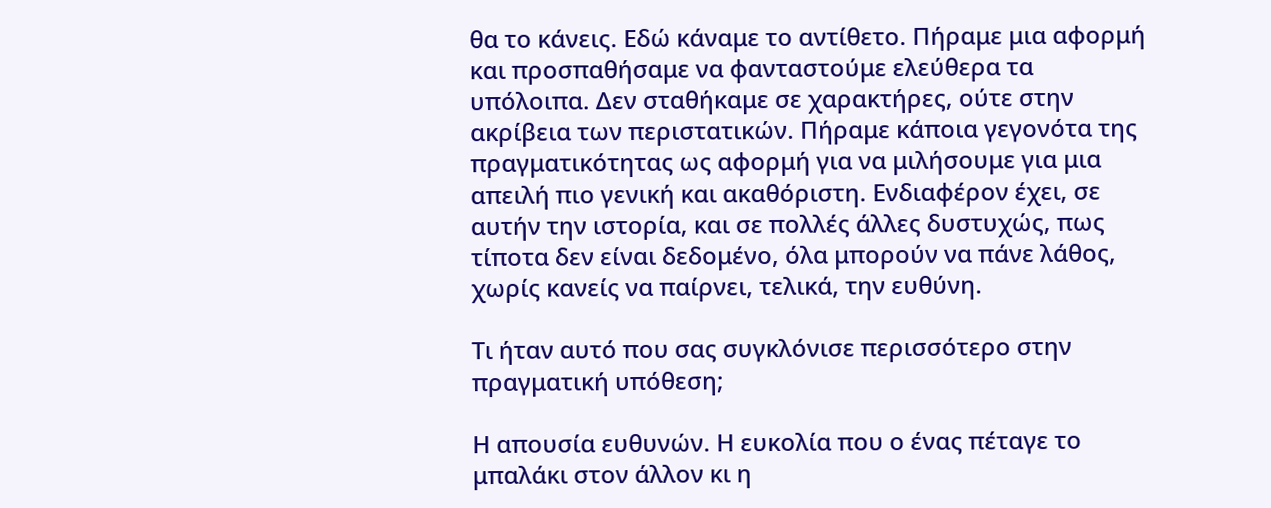θα το κάνεις. Εδώ κάναμε το αντίθετο. Πήραμε μια αφορμή και προσπαθήσαμε να φανταστούμε ελεύθερα τα υπόλοιπα. Δεν σταθήκαμε σε χαρακτήρες, ούτε στην ακρίβεια των περιστατικών. Πήραμε κάποια γεγονότα της πραγματικότητας ως αφορμή για να μιλήσουμε για μια απειλή πιο γενική και ακαθόριστη. Ενδιαφέρον έχει, σε αυτήν την ιστορία, και σε πολλές άλλες δυστυχώς, πως τίποτα δεν είναι δεδομένο, όλα μπορούν να πάνε λάθος, χωρίς κανείς να παίρνει, τελικά, την ευθύνη.

Τι ήταν αυτό που σας συγκλόνισε περισσότερο στην πραγματική υπόθεση;

Η απουσία ευθυνών. Η ευκολία που ο ένας πέταγε το μπαλάκι στον άλλον κι η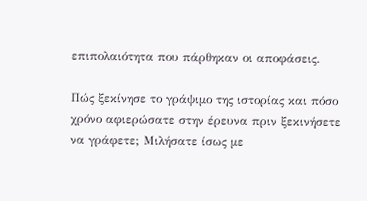επιπολαιότητα που πάρθηκαν οι αποφάσεις.

Πώς ξεκίνησε το γράψιμο της ιστορίας και πόσο χρόνο αφιερώσατε στην έρευνα πριν ξεκινήσετε να γράφετε; Μιλήσατε ίσως με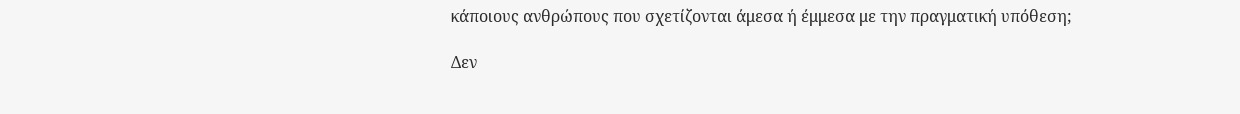κάποιους ανθρώπους που σχετίζονται άμεσα ή έμμεσα με την πραγματική υπόθεση;

Δεν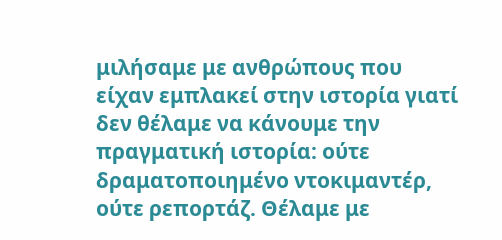μιλήσαμε με ανθρώπους που είχαν εμπλακεί στην ιστορία γιατί δεν θέλαμε να κάνουμε την πραγματική ιστορία: ούτε δραματοποιημένο ντοκιμαντέρ, ούτε ρεπορτάζ. Θέλαμε με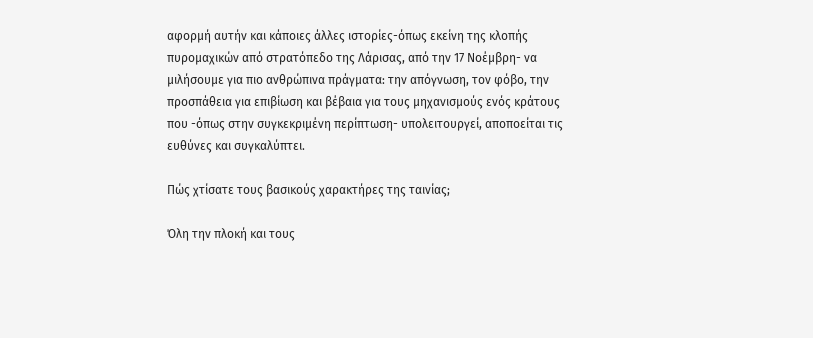αφορμή αυτήν και κάποιες άλλες ιστορίες-όπως εκείνη της κλοπής πυρομαχικών από στρατόπεδο της Λάρισας, από την 17 Νοέμβρη- να μιλήσουμε για πιο ανθρώπινα πράγματα: την απόγνωση, τον φόβο, την προσπάθεια για επιβίωση και βέβαια για τους μηχανισμούς ενός κράτους που -όπως στην συγκεκριμένη περίπτωση- υπολειτουργεί, αποποείται τις ευθύνες και συγκαλύπτει.

Πώς χτίσατε τους βασικούς χαρακτήρες της ταινίας;

Όλη την πλοκή και τους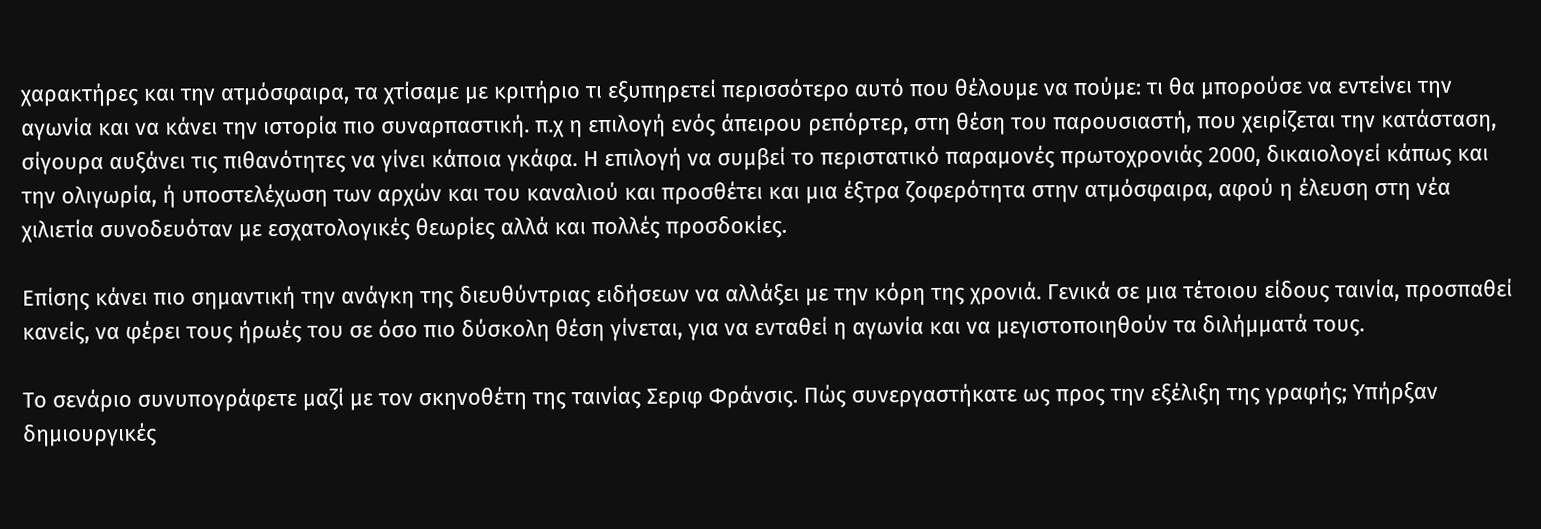χαρακτήρες και την ατμόσφαιρα, τα χτίσαμε με κριτήριο τι εξυπηρετεί περισσότερο αυτό που θέλουμε να πούμε: τι θα μπορούσε να εντείνει την αγωνία και να κάνει την ιστορία πιο συναρπαστική. π.χ η επιλογή ενός άπειρου ρεπόρτερ, στη θέση του παρουσιαστή, που χειρίζεται την κατάσταση, σίγουρα αυξάνει τις πιθανότητες να γίνει κάποια γκάφα. Η επιλογή να συμβεί το περιστατικό παραμονές πρωτοχρονιάς 2000, δικαιολογεί κάπως και την ολιγωρία, ή υποστελέχωση των αρχών και του καναλιού και προσθέτει και μια έξτρα ζοφερότητα στην ατμόσφαιρα, αφού η έλευση στη νέα χιλιετία συνοδευόταν με εσχατολογικές θεωρίες αλλά και πολλές προσδοκίες.

Επίσης κάνει πιο σημαντική την ανάγκη της διευθύντριας ειδήσεων να αλλάξει με την κόρη της χρονιά. Γενικά σε μια τέτοιου είδους ταινία, προσπαθεί κανείς, να φέρει τους ήρωές του σε όσο πιο δύσκολη θέση γίνεται, για να ενταθεί η αγωνία και να μεγιστοποιηθούν τα διλήμματά τους.

Το σενάριο συνυπογράφετε μαζί με τον σκηνοθέτη της ταινίας Σεριφ Φράνσις. Πώς συνεργαστήκατε ως προς την εξέλιξη της γραφής; Υπήρξαν δημιουργικές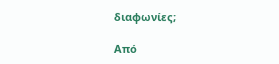διαφωνίες;

Από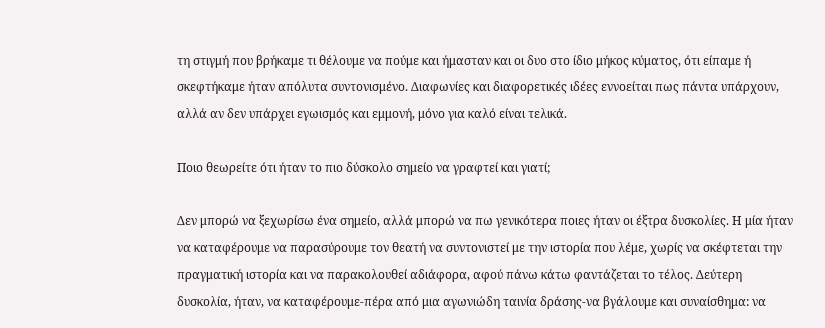τη στιγμή που βρήκαμε τι θέλουμε να πούμε και ήμασταν και οι δυο στο ίδιο μήκος κύματος, ότι είπαμε ή σκεφτήκαμε ήταν απόλυτα συντονισμένο. Διαφωνίες και διαφορετικές ιδέες εννοείται πως πάντα υπάρχουν, αλλά αν δεν υπάρχει εγωισμός και εμμονή, μόνο για καλό είναι τελικά.

Ποιο θεωρείτε ότι ήταν το πιο δύσκολο σημείο να γραφτεί και γιατί;

Δεν μπορώ να ξεχωρίσω ένα σημείο, αλλά μπορώ να πω γενικότερα ποιες ήταν οι έξτρα δυσκολίες. Η μία ήταν να καταφέρουμε να παρασύρουμε τον θεατή να συντονιστεί με την ιστορία που λέμε, χωρίς να σκέφτεται την πραγματική ιστορία και να παρακολουθεί αδιάφορα, αφού πάνω κάτω φαντάζεται το τέλος. Δεύτερη δυσκολία, ήταν, να καταφέρουμε-πέρα από μια αγωνιώδη ταινία δράσης-να βγάλουμε και συναίσθημα: να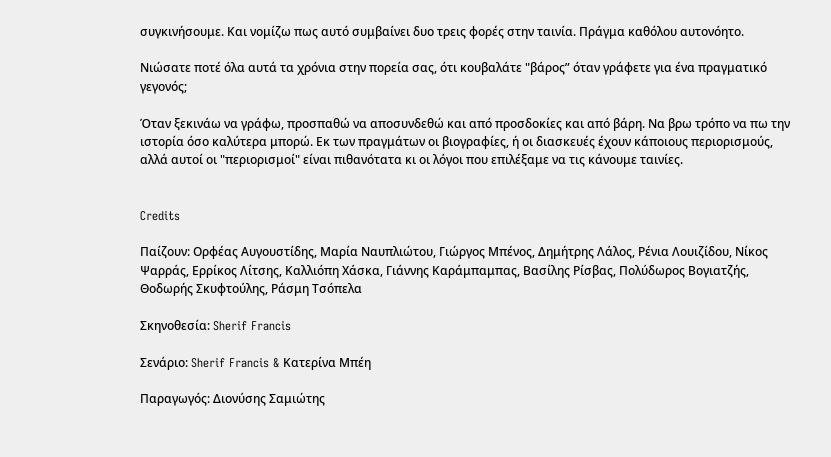συγκινήσουμε. Και νομίζω πως αυτό συμβαίνει δυο τρεις φορές στην ταινία. Πράγμα καθόλου αυτονόητο.

Νιώσατε ποτέ όλα αυτά τα χρόνια στην πορεία σας, ότι κουβαλάτε "βάρος” όταν γράφετε για ένα πραγματικό γεγονός;

Όταν ξεκινάω να γράφω, προσπαθώ να αποσυνδεθώ και από προσδοκίες και από βάρη. Να βρω τρόπο να πω την ιστορία όσο καλύτερα μπορώ. Εκ των πραγμάτων οι βιογραφίες, ή οι διασκευές έχουν κάποιους περιορισμούς, αλλά αυτοί οι "περιορισμοί" είναι πιθανότατα κι οι λόγοι που επιλέξαμε να τις κάνουμε ταινίες.


Credits

Παίζουν: Ορφέας Αυγουστίδης, Μαρία Ναυπλιώτου, Γιώργος Μπένος, Δημήτρης Λάλος, Ρένια Λουιζίδου, Νίκος Ψαρράς, Ερρίκος Λίτσης, Καλλιόπη Χάσκα, Γιάννης Καράμπαμπας, Βασίλης Ρίσβας, Πολύδωρος Βογιατζής, Θοδωρής Σκυφτούλης, Ράσμη Τσόπελα

Σκηνοθεσία: Sherif Francis

Σενάριο: Sherif Francis & Κατερίνα Μπέη

Παραγωγός: Διονύσης Σαμιώτης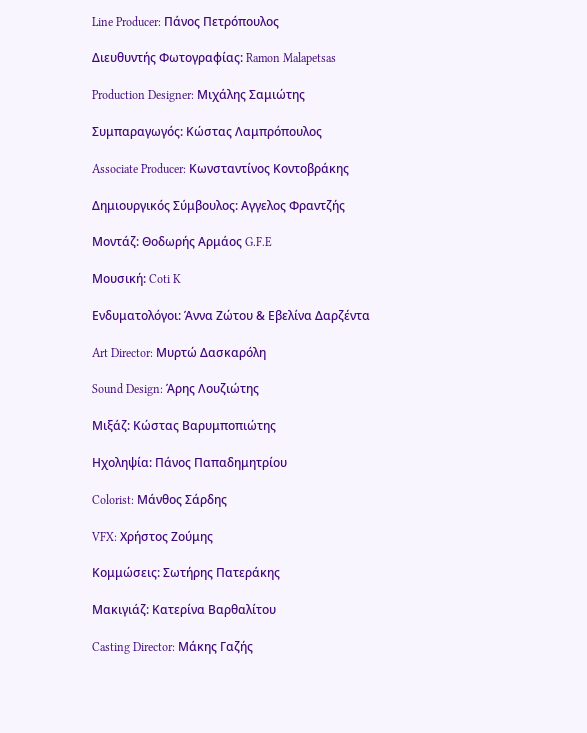Line Producer: Πάνος Πετρόπουλος

Διευθυντής Φωτογραφίας: Ramon Malapetsas

Production Designer: Μιχάλης Σαμιώτης

Συμπαραγωγός: Κώστας Λαμπρόπουλος

Associate Producer: Κωνσταντίνος Κοντοβράκης

Δημιουργικός Σύμβουλος: Αγγελος Φραντζής

Μοντάζ: Θοδωρής Αρμάος G.F.E

Μουσική: Coti K

Ενδυματολόγοι: Άννα Ζώτου & Εβελίνα Δαρζέντα

Art Director: Μυρτώ Δασκαρόλη

Sound Design: Άρης Λουζιώτης

Μιξάζ: Κώστας Βαρυμποπιώτης

Ηχοληψία: Πάνος Παπαδημητρίου

Colorist: Μάνθος Σάρδης

VFX: Χρήστος Ζούμης

Κομμώσεις: Σωτήρης Πατεράκης

Μακιγιάζ: Κατερίνα Βαρθαλίτου

Casting Director: Μάκης Γαζής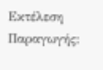Εκτέλεση Παραγωγής: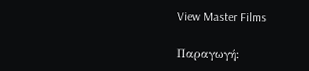View Master Films

Παραγωγή: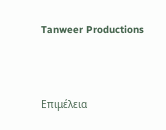Tanweer Productions




Επιμέλεια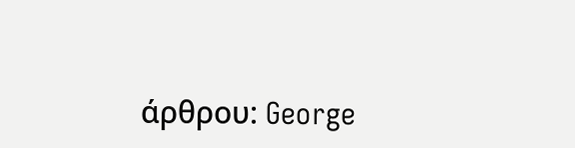άρθρου: George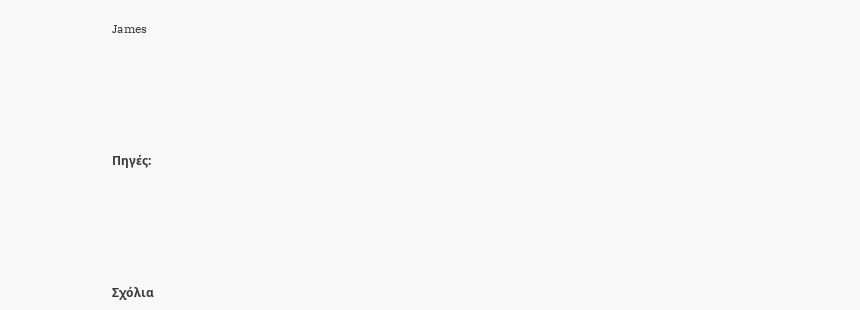James





Πηγές:





Σχόλια